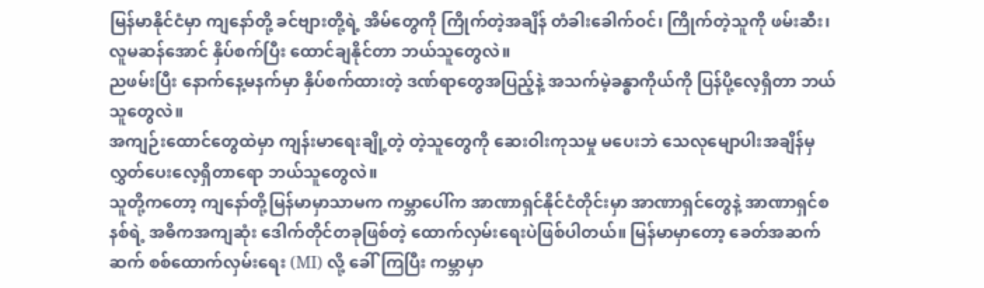မြန်မာနိုင်ငံမှာ ကျနော်တို့ ခင်ဗျားတို့ရဲ့ အိမ်တွေကို ကြိုက်တဲ့အချိန် တံခါးခေါက်ဝင်၊ ကြိုက်တဲ့သူကို ဖမ်းဆီး၊ လူမဆန်အောင် နှိပ်စက်ပြီး ထောင်ချနိုင်တာ ဘယ်သူတွေလဲ။
ညဖမ်းပြီး နောက်နေ့မနက်မှာ နှိပ်စက်ထားတဲ့ ဒဏ်ရာတွေအပြည့်နဲ့ အသက်မဲ့ခန္ဓာကိုယ်ကို ပြန်ပို့လေ့ရှိတာ ဘယ်သူတွေလဲ။
အကျဉ်းထောင်တွေထဲမှာ ကျန်းမာရေးချို့တဲ့ တဲ့သူတွေကို ဆေးဝါးကုသမှု မပေးဘဲ သေလုမျောပါးအချိန်မှ လွှတ်ပေးလေ့ရှိတာရော ဘယ်သူတွေလဲ။
သူတို့ကတော့ ကျနော်တို့မြန်မာမှာသာမက ကမ္ဘာပေါ်က အာဏာရှင်နိုင်ငံတိုင်းမှာ အာဏာရှင်တွေနဲ့ အာဏာရှင်စနစ်ရဲ့ အဓိကအကျဆုံး ဒေါက်တိုင်တခုဖြစ်တဲ့ ထောက်လှမ်းရေးပဲဖြစ်ပါတယ်။ မြန်မာမှာတော့ ခေတ်အဆက်ဆက် စစ်ထောက်လှမ်းရေး (MI) လို့ ခေါ်ကြပြီး ကမ္ဘာမှာ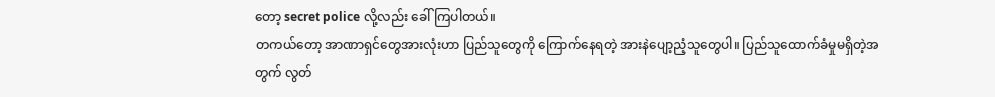တော့ secret police လို့လည်း ခေါ်ကြပါတယ်။
တကယ်တော့ အာဏာရှင်တွေအားလုံးဟာ ပြည်သူတွေကို ကြောက်နေရတဲ့ အားနဲပျော့ညံ့သူတွေပါ။ ပြည်သူထောက်ခံမှုမရှိတဲ့အတွက် လွတ်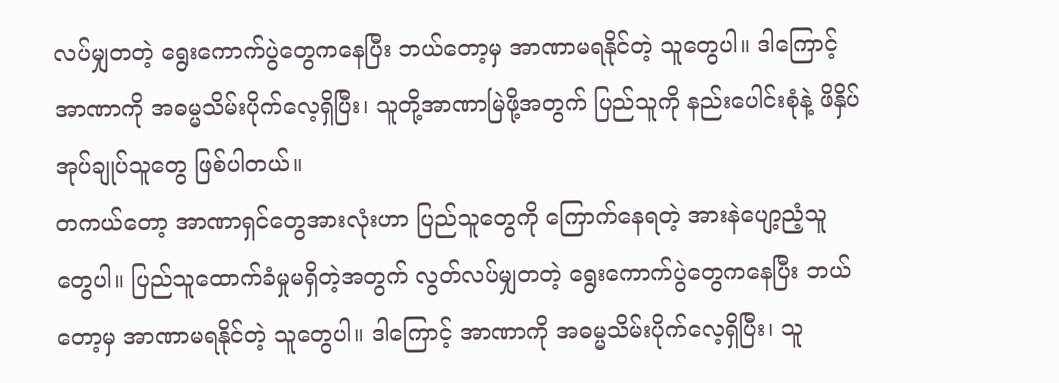လပ်မျှတတဲ့ ရွေးကောက်ပွဲတွေကနေပြီး ဘယ်တော့မှ အာဏာမရနိုင်တဲ့ သူတွေပါ။ ဒါကြောင့် အာဏာကို အဓမ္မသိမ်းပိုက်လေ့ရှိပြီး၊ သူတို့အာဏာမြဲဖို့အတွက် ပြည်သူကို နည်းပေါင်းစုံနဲ့ ဖိနှိပ်အုပ်ချုပ်သူတွေ ဖြစ်ပါတယ်။
တကယ်တော့ အာဏာရှင်တွေအားလုံးဟာ ပြည်သူတွေကို ကြောက်နေရတဲ့ အားနဲပျော့ညံ့သူတွေပါ။ ပြည်သူထောက်ခံမှုမရှိတဲ့အတွက် လွတ်လပ်မျှတတဲ့ ရွေးကောက်ပွဲတွေကနေပြီး ဘယ်တော့မှ အာဏာမရနိုင်တဲ့ သူတွေပါ။ ဒါကြောင့် အာဏာကို အဓမ္မသိမ်းပိုက်လေ့ရှိပြီး၊ သူ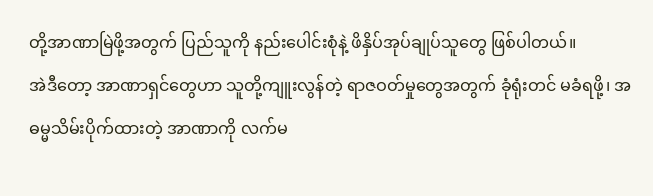တို့အာဏာမြဲဖို့အတွက် ပြည်သူကို နည်းပေါင်းစုံနဲ့ ဖိနှိပ်အုပ်ချုပ်သူတွေ ဖြစ်ပါတယ်။
အဲဒီတော့ အာဏာရှင်တွေဟာ သူတို့ကျူးလွန်တဲ့ ရာဇဝတ်မှုတွေအတွက် ခုံရုံးတင် မခံရဖို့၊ အဓမ္မသိမ်းပိုက်ထားတဲ့ အာဏာကို လက်မ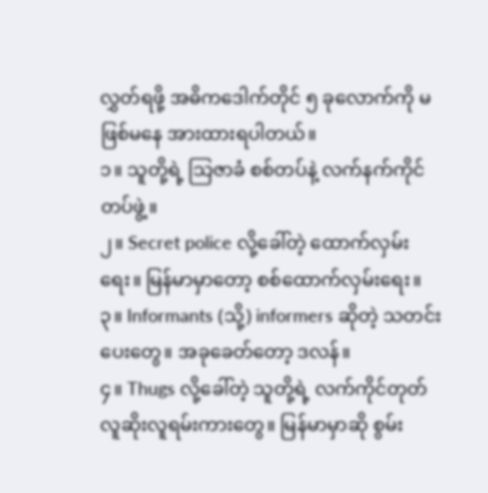လွှတ်ရဖို့ အဓိကဒေါက်တိုင် ၅ ခုလောက်ကို မဖြစ်မနေ အားထားရပါတယ်။
၁။ သူတို့ရဲ့ သြဇာခံ စစ်တပ်နဲ့ လက်နက်ကိုင်တပ်ဖွဲ့။
၂။ Secret police လို့ခေါ်တဲ့ ထောက်လှမ်းရေး။ မြန်မာမှာတော့ စစ်ထောက်လှမ်းရေး။
၃။ Informants (သို့) informers ဆိုတဲ့ သတင်းပေးတွေ။ အခုခေတ်တော့ ဒလန်။
၄။ Thugs လို့ခေါ်တဲ့ သူတို့ရဲ့ လက်ကိုင်တုတ် လူဆိုးလူရမ်းကားတွေ။ မြန်မာမှာဆို စွမ်း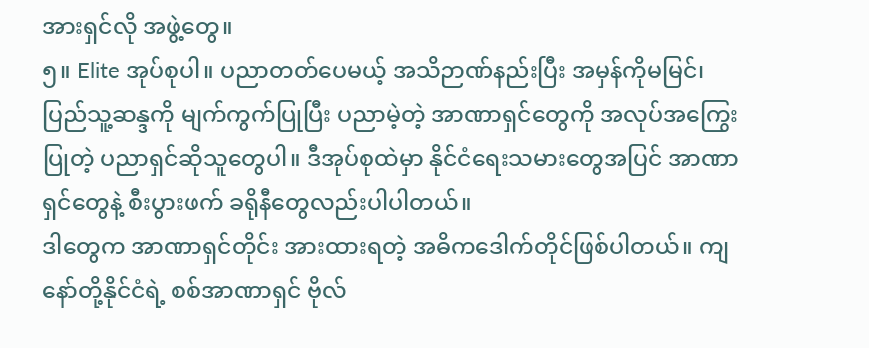အားရှင်လို အဖွဲ့တွေ။
၅။ Elite အုပ်စုပါ။ ပညာတတ်ပေမယ့် အသိဉာဏ်နည်းပြီး အမှန်ကိုမမြင်၊ ပြည်သူ့ဆန္ဒကို မျက်ကွက်ပြုပြီး ပညာမဲ့တဲ့ အာဏာရှင်တွေကို အလုပ်အကြွေးပြုတဲ့ ပညာရှင်ဆိုသူတွေပါ။ ဒီအုပ်စုထဲမှာ နိုင်ငံရေးသမားတွေအပြင် အာဏာရှင်တွေနဲ့ စီးပွားဖက် ခရိုနီတွေလည်းပါပါတယ်။
ဒါတွေက အာဏာရှင်တိုင်း အားထားရတဲ့ အဓိကဒေါက်တိုင်ဖြစ်ပါတယ်။ ကျနော်တို့နိုင်ငံရဲ့ စစ်အာဏာရှင် ဗိုလ်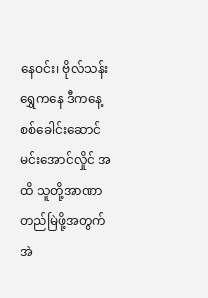နေဝင်း၊ ဗိုလ်သန်းရွှေကနေ ဒီကနေ့ စစ်ခေါင်းဆောင် မင်းအောင်လှိုင် အထိ သူတို့အာဏာတည်မြဲဖို့အတွက် အဲ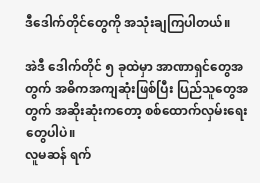ဒီဒေါက်တိုင်တွေကို အသုံးချကြပါတယ်။

အဲဒီ ဒေါက်တိုင် ၅ ခုထဲမှာ အာဏာရှင်တွေအတွက် အဓိကအကျဆုံးဖြစ်ပြီး ပြည်သူတွေအတွက် အဆိုးဆုံးကတော့ စစ်ထောက်လှမ်းရေး တွေပါပဲ။
လူမဆန် ရက်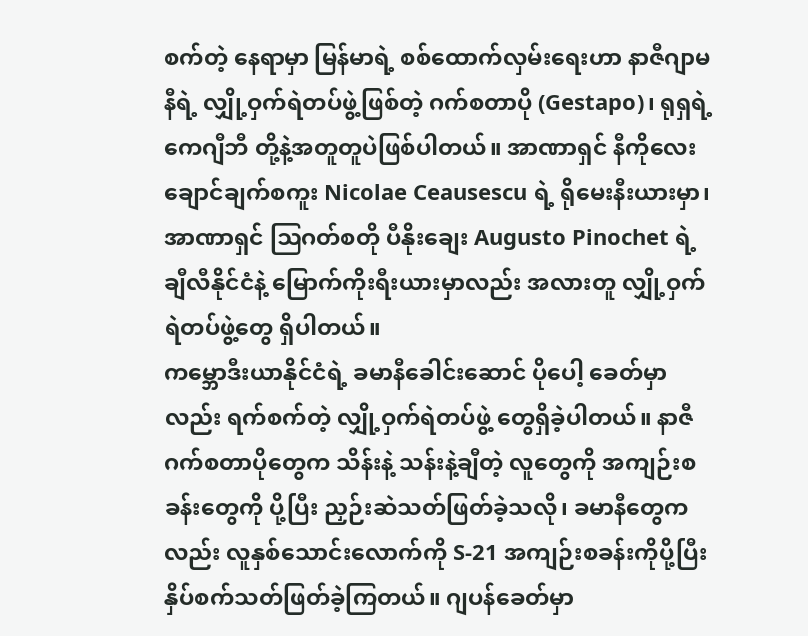စက်တဲ့ နေရာမှာ မြန်မာရဲ့ စစ်ထောက်လှမ်းရေးဟာ နာဇီဂျာမနီရဲ့ လျှို့ဝှက်ရဲတပ်ဖွဲ့ဖြစ်တဲ့ ဂက်စတာပို (Gestapo)၊ ရုရှရဲ့ ကေဂျီဘီ တို့နဲ့အတူတူပဲဖြစ်ပါတယ်။ အာဏာရှင် နီကိုလေး ချောင်ချက်စကူး Nicolae Ceausescu ရဲ့ ရိုမေးနီးယားမှာ၊ အာဏာရှင် ဩဂတ်စတို ပီနိုးချေး Augusto Pinochet ရဲ့ ချီလီနိုင်ငံနဲ့ မြောက်ကိုးရီးယားမှာလည်း အလားတူ လျှို့ဝှက်ရဲတပ်ဖွဲ့တွေ ရှိပါတယ်။
ကမ္ဘောဒီးယာနိုင်ငံရဲ့ ခမာနီခေါင်းဆောင် ပိုပေါ့ ခေတ်မှာလည်း ရက်စက်တဲ့ လျှို့ဝှက်ရဲတပ်ဖွဲ့ တွေရှိခဲ့ပါတယ်။ နာဇီ ဂက်စတာပိုတွေက သိန်းနဲ့ သန်းနဲ့ချီတဲ့ လူတွေကို အကျဉ်းစခန်းတွေကို ပို့ပြီး ညှဉ်းဆဲသတ်ဖြတ်ခဲ့သလို၊ ခမာနီတွေကလည်း လူနှစ်သောင်းလောက်ကို S-21 အကျဉ်းစခန်းကိုပို့ပြီး နှိပ်စက်သတ်ဖြတ်ခဲ့ကြတယ်။ ဂျပန်ခေတ်မှာ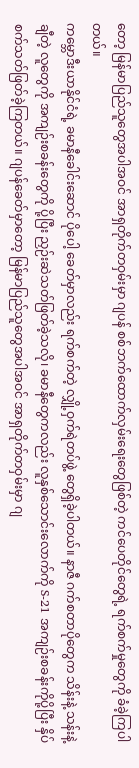တော့ မြန်မာပြည်သူတွေအပါအဝင် အာရှတိုက်တဝှမ်းမှာ ဂျပန် စစ်ဘက်ထောက်လှမ်းရေးတွေဖြစ်တဲ့ ကင်ပေတိုင်တွေရဲ့ ရက်စက်မှုတွေကို ခံခဲ့ကြပါတယ်။
ကမ္ဘောဒီးယာနိုင်ငံရဲ့ ခမာနီခေါင်းဆောင် ပိုပေါ့ ခေတ်မှာလည်း ရက်စက်တဲ့ လျှို့ဝှက်ရဲတပ်ဖွဲ့ တွေရှိခဲ့ပါတယ်။ နာဇီ ဂက်စတာပိုတွေက သိန်းနဲ့ သန်းနဲ့ချီတဲ့ လူတွေကို အကျဉ်းစခန်းတွေကို ပို့ပြီး ညှဉ်းဆဲသတ်ဖြတ်ခဲ့သလို၊ ခမာနီတွေကလည်း လူနှစ်သောင်းလောက်ကို S-21 အကျဉ်းစခန်းကိုပို့ပြီး နှိပ်စက်သတ်ဖြတ်ခဲ့ကြတယ်။ ဂျပန်ခေတ်မှာတော့ မြန်မာပြည်သူတွေအပါအဝင် အာရှတိုက်တဝှမ်းမှာ ဂျ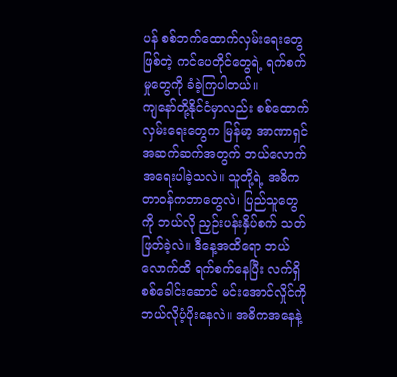ပန် စစ်ဘက်ထောက်လှမ်းရေးတွေဖြစ်တဲ့ ကင်ပေတိုင်တွေရဲ့ ရက်စက်မှုတွေကို ခံခဲ့ကြပါတယ်။
ကျနော်တို့နိုင်ငံမှာလည်း စစ်ထောက်လှမ်းရေးတွေက မြန်မာ့ အာဏာရှင်အဆက်ဆက်အတွက် ဘယ်လောက်အရေးပါခဲ့သလဲ။ သူတို့ရဲ့ အဓိကတာဝန်ကဘာတွေလဲ၊ ပြည်သူတွေကို ဘယ်လို ညှဉ်းပန်းနှိပ်စက် သတ်ဖြတ်ခဲ့လဲ။ ဒီနေ့အထိရော ဘယ်လောက်ထိ ရက်စက်နေပြီး လက်ရှိစစ်ခေါင်းဆောင် မင်းအောင်လှိုင်ကို ဘယ်လိုပံ့ပိုးနေလဲ။ အဓိကအနေနဲ့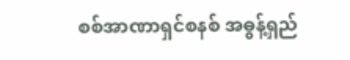စစ်အာဏာရှင်စနစ် အဓွန့်ရှည်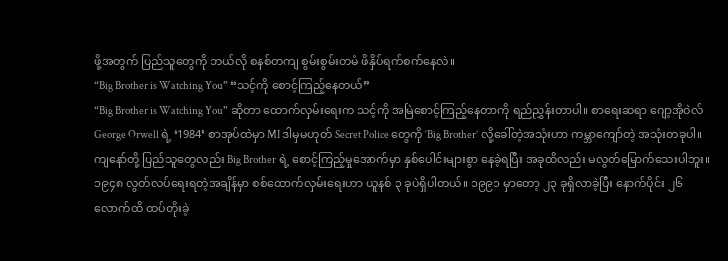ဖို့အတွက် ပြည်သူတွေကို ဘယ်လို စနစ်တကျ စွမ်းစွမ်းတမံ ဖိနှိပ်ရက်စက်နေလဲ။
“Big Brother is Watching You” “သင့်ကို စောင့်ကြည့်နေတယ်”
“Big Brother is Watching You” ဆိုတာ ထောက်လှမ်းရေးက သင့်ကို အမြဲစောင့်ကြည့်နေတာကို ရည်ညွှန်းတာပါ။ စာရေးဆရာ ဂျော့အိုဝဲလ် George Orwell ရဲ့ ‘1984’ စာအုပ်ထဲမှာ MI ဒါမှမဟုတ် Secret Police တွေကို ‘Big Brother’ လို့ခေါ်တဲ့အသုံးဟာ ကမ္ဘာကျော်တဲ့ အသုံးတခုပါ။ ကျနော်တို့ ပြည်သူတွေလည်း Big Brother ရဲ့ စောင့်ကြည့်မှုအောက်မှာ နှစ်ပေါင်းများစွာ နေခဲ့ရပြီး အခုထိလည်း မလွတ်မြောက်သေးပါဘူး။
၁၉၄၈ လွတ်လပ်ရေးရတဲ့အချိန်မှာ စစ်ထောက်လှမ်းရေးဟာ ယူနစ် ၃ ခုပဲရှိပါတယ်။ ၁၉၉၁ မှာတော့ ၂၃ ခုရှိလာခဲ့ပြီး နောက်ပိုင်း ၂၆ လောက်ထိ ထပ်တိုးခဲ့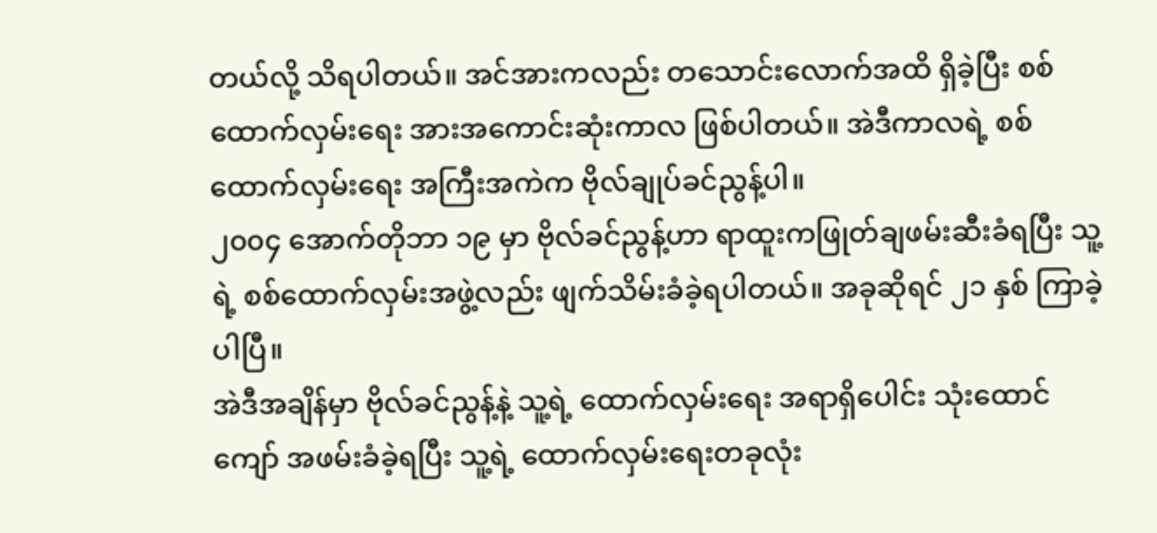တယ်လို့ သိရပါတယ်။ အင်အားကလည်း တသောင်းလောက်အထိ ရှိခဲ့ပြီး စစ်ထောက်လှမ်းရေး အားအကောင်းဆုံးကာလ ဖြစ်ပါတယ်။ အဲဒီကာလရဲ့ စစ်ထောက်လှမ်းရေး အကြီးအကဲက ဗိုလ်ချုပ်ခင်ညွန့်ပါ။
၂၀၀၄ အောက်တိုဘာ ၁၉ မှာ ဗိုလ်ခင်ညွန့်ဟာ ရာထူးကဖြုတ်ချဖမ်းဆီးခံရပြီး သူ့ရဲ့ စစ်ထောက်လှမ်းအဖွဲ့လည်း ဖျက်သိမ်းခံခဲ့ရပါတယ်။ အခုဆိုရင် ၂၁ နှစ် ကြာခဲ့ပါပြီ။
အဲဒီအချိန်မှာ ဗိုလ်ခင်ညွန့်နဲ့ သူ့ရဲ့ ထောက်လှမ်းရေး အရာရှိပေါင်း သုံးထောင်ကျော် အဖမ်းခံခဲ့ရပြီး သူ့ရဲ့ ထောက်လှမ်းရေးတခုလုံး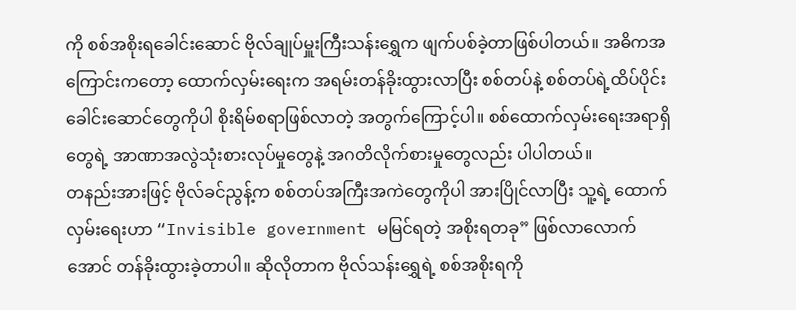ကို စစ်အစိုးရခေါင်းဆောင် ဗိုလ်ချုပ်မှူးကြီးသန်းရွှေက ဖျက်ပစ်ခဲ့တာဖြစ်ပါတယ်။ အဓိကအကြောင်းကတော့ ထောက်လှမ်းရေးက အရမ်းတန်ခိုးထွားလာပြီး စစ်တပ်နဲ့ စစ်တပ်ရဲ့ထိပ်ပိုင်း ခေါင်းဆောင်တွေကိုပါ စိုးရိမ်စရာဖြစ်လာတဲ့ အတွက်ကြောင့်ပါ။ စစ်ထောက်လှမ်းရေးအရာရှိတွေရဲ့ အာဏာအလွဲသုံးစားလုပ်မှုတွေနဲ့ အဂတိလိုက်စားမှုတွေလည်း ပါပါတယ်။
တနည်းအားဖြင့် ဗိုလ်ခင်ညွန့်က စစ်တပ်အကြီးအကဲတွေကိုပါ အားပြိုင်လာပြီး သူ့ရဲ့ ထောက်လှမ်းရေးဟာ “Invisible government မမြင်ရတဲ့ အစိုးရတခု” ဖြစ်လာလောက်အောင် တန်ခိုးထွားခဲ့တာပါ။ ဆိုလိုတာက ဗိုလ်သန်းရွှေရဲ့ စစ်အစိုးရကို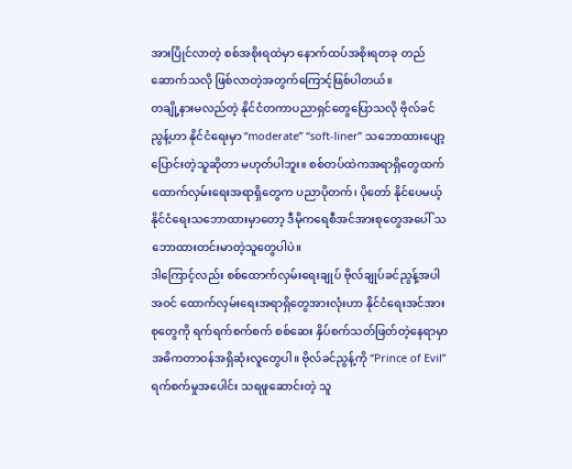အားပြိုင်လာတဲ့ စစ်အစိုးရထဲမှာ နောက်ထပ်အစိုးရတခု တည်ဆောက်သလို ဖြစ်လာတဲ့အတွက်ကြောင့်ဖြစ်ပါတယ်။
တချို့နားမလည်တဲ့ နိုင်ငံတကာပညာရှင်တွေပြောသလို ဗိုလ်ခင်ညွန့်ဟာ နိုင်ငံရေးမှာ “moderate” “soft-liner” သဘောထားပျော့ပြောင်းတဲ့သူဆိုတာ မဟုတ်ပါဘူး။ စစ်တပ်ထဲကအရာရှိတွေထက် ထောက်လှမ်းရေးအရာရှိတွေက ပညာပိုတက်၊ ပိုတော် နိုင်ပေမယ့် နိုင်ငံရေးသဘောထားမှာတော့ ဒီမိုကရေစီအင်အားစုတွေအပေါ် သဘောထားတင်းမာတဲ့သူတွေပါပဲ။
ဒါကြောင့်လည်း စစ်ထောက်လှမ်းရေးချုပ် ဗိုလ်ချုပ်ခင်ညွန့်အပါအဝင် ထောက်လှမ်းရေးအရာရှိတွေအားလုံးဟာ နိုင်ငံရေးအင်အားစုတွေကို ရက်ရက်စက်စက် စစ်ဆေး နှိပ်စက်သတ်ဖြတ်တဲ့နေရာမှာ အဓိကတာဝန်အရှိဆုံးလူတွေပါ။ ဗိုလ်ခင်ညွန့်ကို “Prince of Evil” ရက်စက်မှုအပေါင်း သရဖူဆောင်းတဲ့ သူ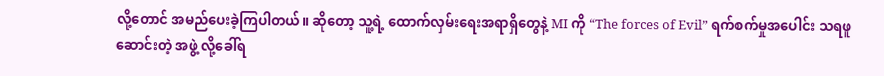လို့တောင် အမည်ပေးခဲ့ကြပါတယ်။ ဆိုတော့ သူ့ရဲ့ ထောက်လှမ်းရေးအရာရှိတွေနဲ့ MI ကို “The forces of Evil” ရက်စက်မှုအပေါင်း သရဖူဆောင်းတဲ့ အဖွဲ့ လို့ခေါ်ရ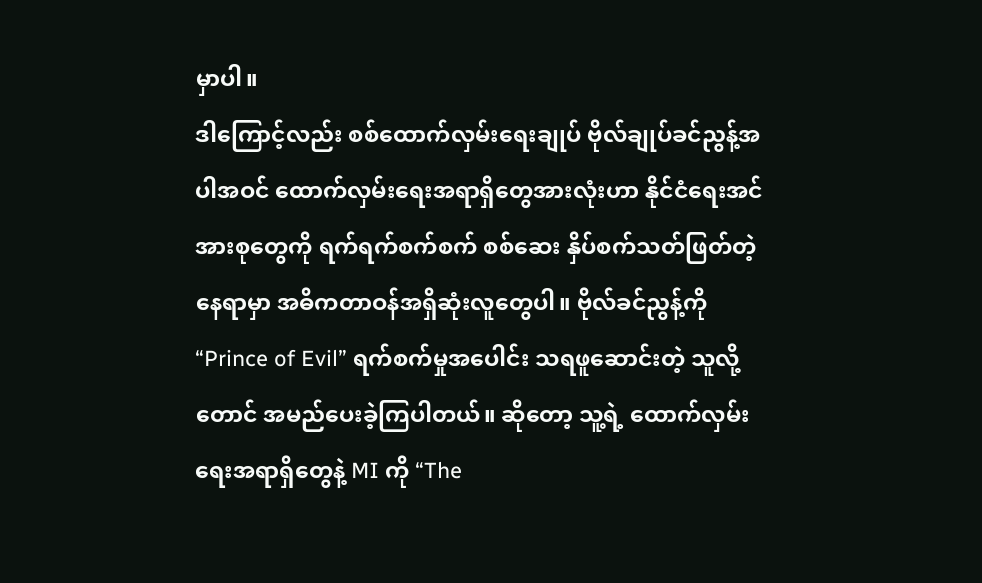မှာပါ။
ဒါကြောင့်လည်း စစ်ထောက်လှမ်းရေးချုပ် ဗိုလ်ချုပ်ခင်ညွန့်အပါအဝင် ထောက်လှမ်းရေးအရာရှိတွေအားလုံးဟာ နိုင်ငံရေးအင်အားစုတွေကို ရက်ရက်စက်စက် စစ်ဆေး နှိပ်စက်သတ်ဖြတ်တဲ့နေရာမှာ အဓိကတာဝန်အရှိဆုံးလူတွေပါ။ ဗိုလ်ခင်ညွန့်ကို “Prince of Evil” ရက်စက်မှုအပေါင်း သရဖူဆောင်းတဲ့ သူလို့တောင် အမည်ပေးခဲ့ကြပါတယ်။ ဆိုတော့ သူ့ရဲ့ ထောက်လှမ်းရေးအရာရှိတွေနဲ့ MI ကို “The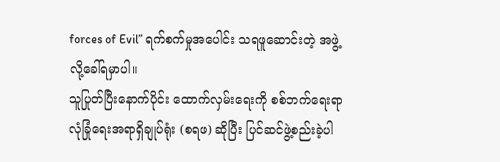forces of Evil” ရက်စက်မှုအပေါင်း သရဖူဆောင်းတဲ့ အဖွဲ့ လို့ခေါ်ရမှာပါ။
သူပြုတ်ပြီးနောက်ပိုင်း ထောက်လှမ်းရေးကို စစ်ဘက်ရေးရာ လုံခြုံရေးအရာရှိချုပ်ရုံး (စရဖ) ဆိုပြီး ပြင်ဆင်ဖွဲ့စည်းခဲ့ပါ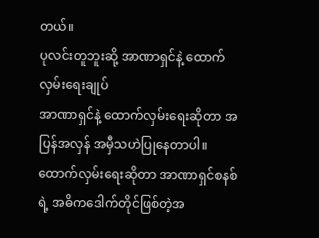တယ်။
ပုလင်းတူဘူးဆို့ အာဏာရှင်နဲ့ ထောက်လှမ်းရေးချုပ်
အာဏာရှင်နဲ့ ထောက်လှမ်းရေးဆိုတာ အပြန်အလှန် အမှီသဟဲပြုနေတာပါ။ ထောက်လှမ်းရေးဆိုတာ အာဏာရှင်စနစ် ရဲ့ အဓိကဒေါက်တိုင်ဖြစ်တဲ့အ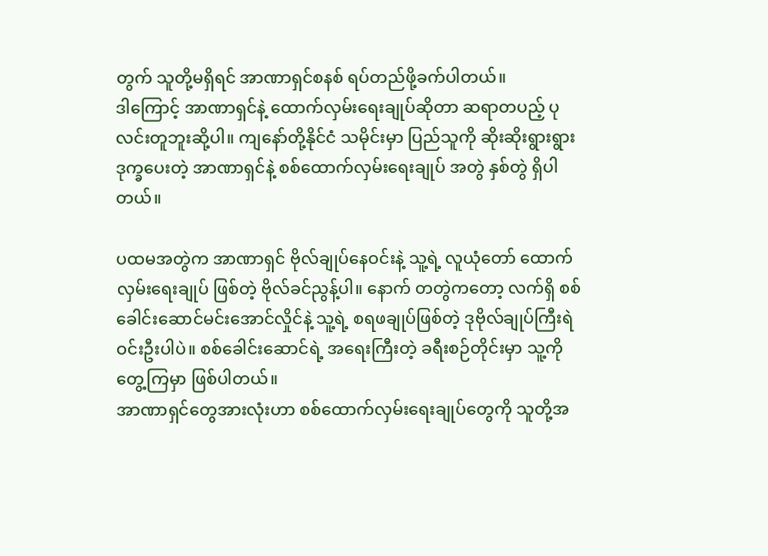တွက် သူတို့မရှိရင် အာဏာရှင်စနစ် ရပ်တည်ဖို့ခက်ပါတယ်။
ဒါကြောင့် အာဏာရှင်နဲ့ ထောက်လှမ်းရေးချုပ်ဆိုတာ ဆရာတပည့် ပုလင်းတူဘူးဆို့ပါ။ ကျနော်တို့နိုင်ငံ သမိုင်းမှာ ပြည်သူကို ဆိုးဆိုးရွားရွား ဒုက္ခပေးတဲ့ အာဏာရှင်နဲ့ စစ်ထောက်လှမ်းရေးချုပ် အတွဲ နှစ်တွဲ ရှိပါတယ်။

ပထမအတွဲက အာဏာရှင် ဗိုလ်ချုပ်နေဝင်းနဲ့ သူ့ရဲ့ လူယုံတော် ထောက်လှမ်းရေးချုပ် ဖြစ်တဲ့ ဗိုလ်ခင်ညွန့်ပါ။ နောက် တတွဲကတော့ လက်ရှိ စစ်ခေါင်းဆောင်မင်းအောင်လှိုင်နဲ့ သူ့ရဲ့ စရဖချုပ်ဖြစ်တဲ့ ဒုဗိုလ်ချုပ်ကြီးရဲဝင်းဦးပါပဲ။ စစ်ခေါင်းဆောင်ရဲ့ အရေးကြီးတဲ့ ခရီးစဉ်တိုင်းမှာ သူ့ကိုတွေ့ကြမှာ ဖြစ်ပါတယ်။
အာဏာရှင်တွေအားလုံးဟာ စစ်ထောက်လှမ်းရေးချုပ်တွေကို သူတို့အ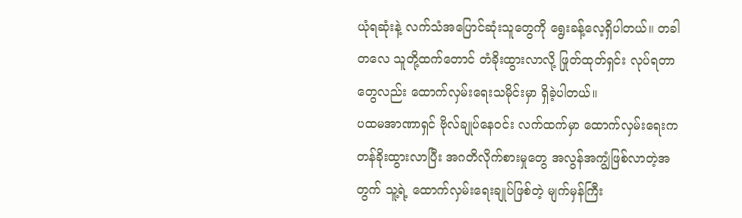ယုံရဆုံးနဲ့ လက်သံအပြောင်ဆုံးသူတွေကို ရွေးခန့်လေ့ရှိပါတယ်။ တခါတလေ သူတို့ထက်တောင် တံခိုးထွားလာလို့ ဖြုတ်ထုတ်ရှင်း လုပ်ရတာတွေလည်း ထောက်လှမ်းရေးသမိုင်းမှာ ရှိခဲ့ပါတယ်။
ပထမအာဏာရှင် ဗိုလ်ချုပ်နေဝင်း လက်ထက်မှာ ထောက်လှမ်းရေးက တန်ခိုးထွားလာပြီး အဂတိလိုက်စားမှုတွေ အလွန်အကျွံဖြစ်လာတဲ့အတွက် သူ့ရဲ့ ထောက်လှမ်းရေးချုပ်ဖြစ်တဲ့ မျက်မှန်ကြီး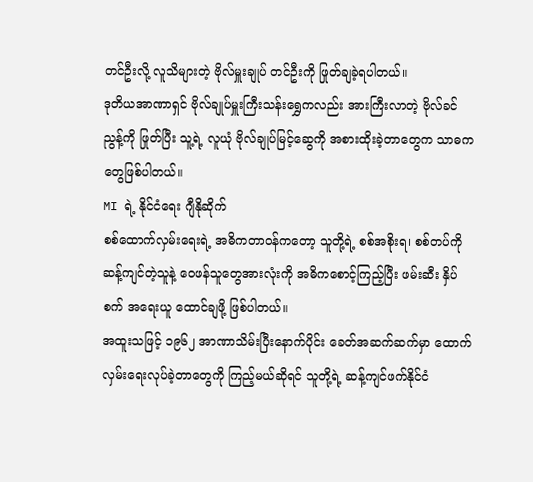တင်ဦးလို့ လူသိများတဲ့ ဗိုလ်မှူးချုပ် တင်ဦးကို ဖြုတ်ချခဲ့ရပါတယ်။
ဒုတိယအာဏာရှင် ဗိုလ်ချုပ်မှူးကြီးသန်းရွှေကလည်း အားကြီးလာတဲ့ ဗိုလ်ခင်ညွန့်ကို ဖြုတ်ပြီး သူ့ရဲ့ လူယုံ ဗိုလ်ချုပ်မြင့်ဆွေကို အစားထိုးခဲ့တာတွေက သာဓကတွေဖြစ်ပါတယ်။
MI ရဲ့ နိုင်ငံရေး ဂျီနိုဆိုက်
စစ်ထောက်လှမ်းရေးရဲ့ အဓိကတာဝန်ကတော့ သူတို့ရဲ့ စစ်အစိုးရ၊ စစ်တပ်ကို ဆန့်ကျင်တဲ့သူနဲ့ ဝေဖန်သူတွေအားလုံးကို အဓိကစောင့်ကြည့်ပြီး ဖမ်းဆီး နှိပ်စက် အရေးယူ ထောင်ချဖို့ ဖြစ်ပါတယ်။
အထူးသဖြင့် ၁၉၆၂ အာဏာသိမ်းပြီးနောက်ပိုင်း ခေတ်အဆက်ဆက်မှာ ထောက်လှမ်းရေးလုပ်ခဲ့တာတွေကို ကြည့်မယ်ဆိုရင် သူတို့ရဲ့ ဆန့်ကျင်ဖက်နိုင်ငံ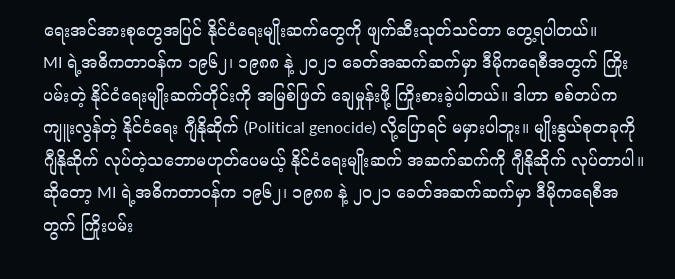ရေးအင်အားစုတွေအပြင် နိုင်ငံရေးမျိုးဆက်တွေကို ဖျက်ဆီးသုတ်သင်တာ တွေ့ရပါတယ်။
MI ရဲ့အဓိကတာဝန်က ၁၉၆၂၊ ၁၉၈၈ နဲ့ ၂၀၂၁ ခေတ်အဆက်ဆက်မှာ ဒီမိုကရေစီအတွက် ကြိုးပမ်းတဲ့ နိုင်ငံရေးမျိုးဆက်တိုင်းကို အမြစ်ဖြတ် ချေမှုန်းဖို့ ကြိုးစားခဲ့ပါတယ်။ ဒါဟာ စစ်တပ်က ကျူးလွန်တဲ့ နိုင်ငံရေး ဂျီနိုဆိုက် (Political genocide) လို့ပြောရင် မမှားပါဘူး။ မျိုးနွယ်စုတခုကို ဂျီနိုဆိုက် လုပ်တဲ့သဘောမဟုတ်ပေမယ့် နိုင်ငံရေးမျိုးဆက် အဆက်ဆက်ကို ဂျီနိုဆိုက် လုပ်တာပါ။
ဆိုတော့ MI ရဲ့အဓိကတာဝန်က ၁၉၆၂၊ ၁၉၈၈ နဲ့ ၂၀၂၁ ခေတ်အဆက်ဆက်မှာ ဒီမိုကရေစီအတွက် ကြိုးပမ်း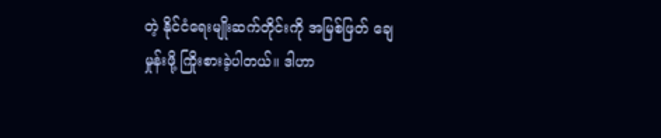တဲ့ နိုင်ငံရေးမျိုးဆက်တိုင်းကို အမြစ်ဖြတ် ချေမှုန်းဖို့ ကြိုးစားခဲ့ပါတယ်။ ဒါဟာ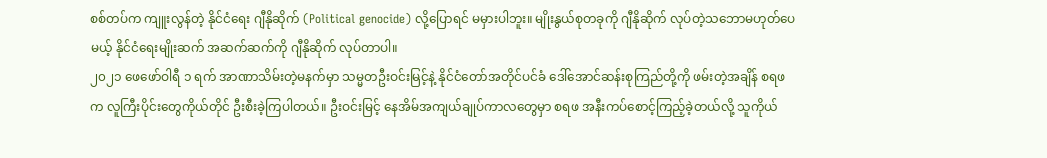စစ်တပ်က ကျူးလွန်တဲ့ နိုင်ငံရေး ဂျီနိုဆိုက် (Political genocide) လို့ပြောရင် မမှားပါဘူး။ မျိုးနွယ်စုတခုကို ဂျီနိုဆိုက် လုပ်တဲ့သဘောမဟုတ်ပေမယ့် နိုင်ငံရေးမျိုးဆက် အဆက်ဆက်ကို ဂျီနိုဆိုက် လုပ်တာပါ။
၂၀၂၁ ဖေဖော်ဝါရီ ၁ ရက် အာဏာသိမ်းတဲ့မနက်မှာ သမ္မတဦးဝင်းမြင့်နဲ့ နိုင်ငံတော်အတိုင်ပင်ခံ ဒေါ်အောင်ဆန်းစုကြည်တို့ကို ဖမ်းတဲ့အချိန် စရဖက လူကြီးပိုင်းတွေကိုယ်တိုင် ဦးစီးခဲ့ကြပါတယ်။ ဦးဝင်းမြင့် နေအိမ်အကျယ်ချုပ်ကာလတွေမှာ စရဖ အနီးကပ်စောင့်ကြည့်ခဲ့တယ်လို့ သူကိုယ်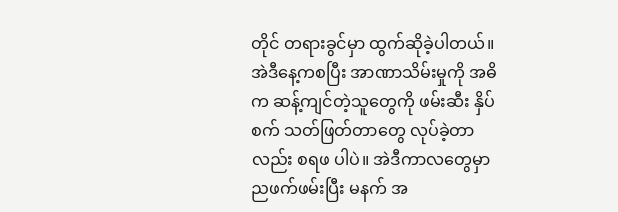တိုင် တရားခွင်မှာ ထွက်ဆိုခဲ့ပါတယ်။
အဲဒီနေ့ကစပြီး အာဏာသိမ်းမှုကို အဓိက ဆန့်ကျင်တဲ့သူတွေကို ဖမ်းဆီး နှိပ်စက် သတ်ဖြတ်တာတွေ လုပ်ခဲ့တာလည်း စရဖ ပါပဲ။ အဲဒီကာလတွေမှာ ညဖက်ဖမ်းပြီး မနက် အ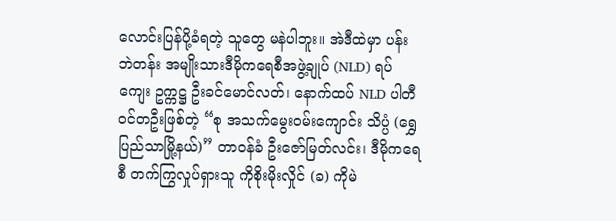လောင်းပြန်ပို့ခံရတဲ့ သူတွေ မနဲပါဘူး။ အဲဒီထဲမှာ ပန်းဘဲတန်း အမျိုးသားဒီမိုကရေစီအဖွဲ့ချုပ် (NLD) ရပ်ကျေး ဥက္ကဋ္ဌ ဦးခင်မောင်လတ်၊ နောက်ထပ် NLD ပါတီဝင်တဦးဖြစ်တဲ့ “စု အသက်မွေးဝမ်းကျောင်း သိပ္ပံ (ရွှေပြည်သာမြို့နယ်)” တာဝန်ခံ ဦးဇော်မြတ်လင်း၊ ဒီမိုကရေစီ တက်ကြွလှုပ်ရှားသူ ကိုစိုးမိုးလှိုင် (ခ) ကိုမဲ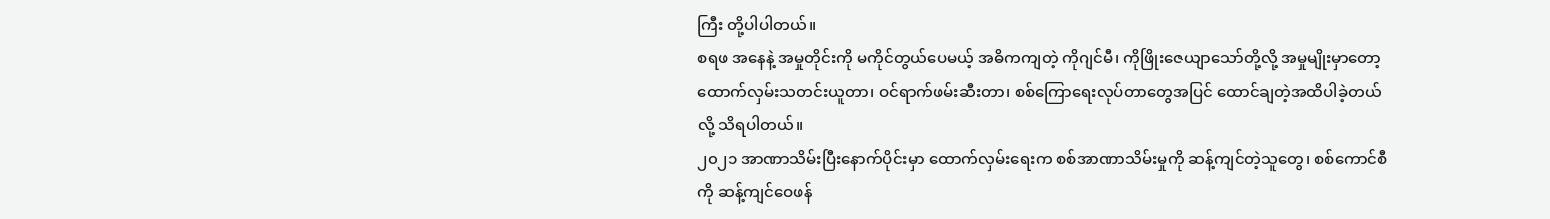ကြီး တို့ပါပါတယ်။
စရဖ အနေနဲ့ အမှုတိုင်းကို မကိုင်တွယ်ပေမယ့် အဓိကကျတဲ့ ကိုဂျင်မီ၊ ကိုဖြိုးဇေယျာသော်တို့လို့ အမှုမျိုးမှာတော့ ထောက်လှမ်းသတင်းယူတာ၊ ဝင်ရာက်ဖမ်းဆီးတာ၊ စစ်ကြောရေးလုပ်တာတွေအပြင် ထောင်ချတဲ့အထိပါခဲ့တယ်လို့ သိရပါတယ်။
၂၀၂၁ အာဏာသိမ်းပြီးနောက်ပိုင်းမှာ ထောက်လှမ်းရေးက စစ်အာဏာသိမ်းမှုကို ဆန့်ကျင်တဲ့သူတွေ၊ စစ်ကောင်စီကို ဆန့်ကျင်ဝေဖန်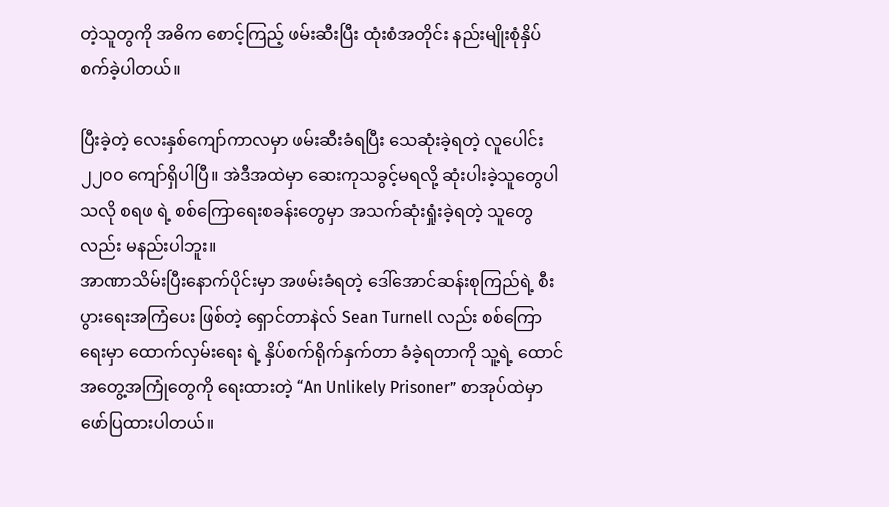တဲ့သူတွကို အဓိက စောင့်ကြည့် ဖမ်းဆီးပြီး ထုံးစံအတိုင်း နည်းမျိုးစုံနှိပ်စက်ခဲ့ပါတယ်။

ပြီးခဲ့တဲ့ လေးနှစ်ကျော်ကာလမှာ ဖမ်းဆီးခံရပြီး သေဆုံးခဲ့ရတဲ့ လူပေါင်း ၂၂၀၀ ကျော်ရှိပါပြီ။ အဲဒီအထဲမှာ ဆေးကုသခွင့်မရလို့ ဆုံးပါးခဲ့သူတွေပါသလို စရဖ ရဲ့ စစ်ကြောရေးစခန်းတွေမှာ အသက်ဆုံးရှုံးခဲ့ရတဲ့ သူတွေလည်း မနည်းပါဘူး။
အာဏာသိမ်းပြီးနောက်ပိုင်းမှာ အဖမ်းခံရတဲ့ ဒေါ်အောင်ဆန်းစုကြည်ရဲ့ စီးပွားရေးအကြံပေး ဖြစ်တဲ့ ရှောင်တာနဲလ် Sean Turnell လည်း စစ်ကြောရေးမှာ ထောက်လှမ်းရေး ရဲ့ နှိပ်စက်ရိုက်နှက်တာ ခံခဲ့ရတာကို သူ့ရဲ့ ထောင်အတွေ့အကြုံတွေကို ရေးထားတဲ့ “An Unlikely Prisoner” စာအုပ်ထဲမှာ ဖော်ပြထားပါတယ်။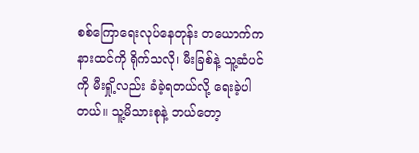စစ်ကြောရေးလုပ်နေတုန်း တယောက်က နားထင်ကို ရိုက်သလို၊ မီးခြစ်နဲ့ သူ့ဆံပင်ကို မီးရှို့လည်း ခံခဲ့ရတယ်လို့ ရေးခဲ့ပါတယ်။ သူ့မိသားစုနဲ့ ဘယ်တော့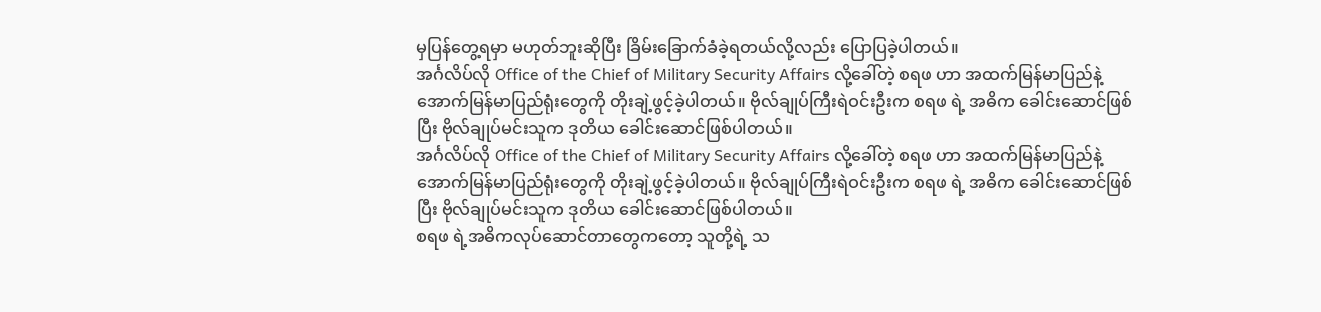မှပြန်တွေ့ရမှာ မဟုတ်ဘူးဆိုပြီး ခြိမ်းခြောက်ခံခဲ့ရတယ်လို့လည်း ပြောပြခဲ့ပါတယ်။
အင်္ဂလိပ်လို Office of the Chief of Military Security Affairs လို့ခေါ်တဲ့ စရဖ ဟာ အထက်မြန်မာပြည်နဲ့ အောက်မြန်မာပြည်ရုံးတွေကို တိုးချဲ့ဖွင့်ခဲ့ပါတယ်။ ဗိုလ်ချုပ်ကြီးရဲဝင်းဦးက စရဖ ရဲ့ အဓိက ခေါင်းဆောင်ဖြစ်ပြီး ဗိုလ်ချုပ်မင်းသူက ဒုတိယ ခေါင်းဆောင်ဖြစ်ပါတယ်။
အင်္ဂလိပ်လို Office of the Chief of Military Security Affairs လို့ခေါ်တဲ့ စရဖ ဟာ အထက်မြန်မာပြည်နဲ့ အောက်မြန်မာပြည်ရုံးတွေကို တိုးချဲ့ဖွင့်ခဲ့ပါတယ်။ ဗိုလ်ချုပ်ကြီးရဲဝင်းဦးက စရဖ ရဲ့ အဓိက ခေါင်းဆောင်ဖြစ်ပြီး ဗိုလ်ချုပ်မင်းသူက ဒုတိယ ခေါင်းဆောင်ဖြစ်ပါတယ်။
စရဖ ရဲ့အဓိကလုပ်ဆောင်တာတွေကတော့ သူတို့ရဲ့ သ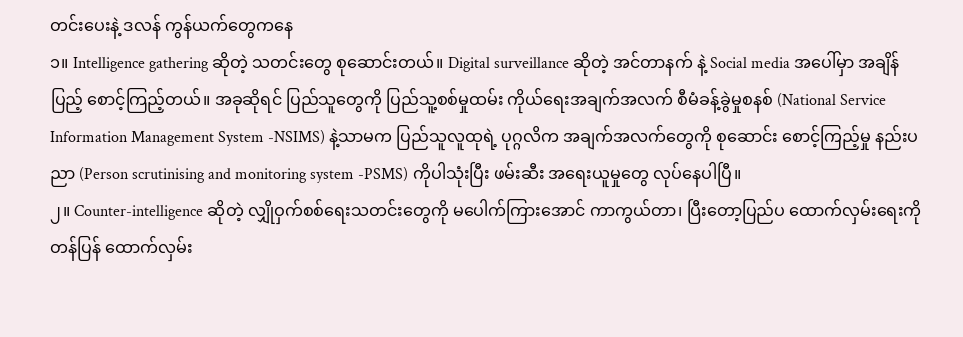တင်းပေးနဲ့ ဒလန် ကွန်ယက်တွေကနေ
၁။ Intelligence gathering ဆိုတဲ့ သတင်းတွေ စုဆောင်းတယ်။ Digital surveillance ဆိုတဲ့ အင်တာနက် နဲ့ Social media အပေါ်မှာ အချိန်ပြည့် စောင့်ကြည့်တယ်။ အခုဆိုရင် ပြည်သူတွေကို ပြည်သူ့စစ်မှုထမ်း ကိုယ်ရေးအချက်အလက် စီမံခန့်ခွဲမှုစနစ် (National Service Information Management System -NSIMS) နဲ့သာမက ပြည်သူလူထုရဲ့ ပုဂ္ဂလိက အချက်အလက်တွေကို စုဆောင်း စောင့်ကြည့်မှု နည်းပညာ (Person scrutinising and monitoring system -PSMS) ကိုပါသုံးပြီး ဖမ်းဆီး အရေးယူမှုတွေ လုပ်နေပါပြီ။
၂။ Counter-intelligence ဆိုတဲ့ လျှိုဝှက်စစ်ရေးသတင်းတွေကို မပေါက်ကြားအောင် ကာကွယ်တာ၊ ပြီးတော့ပြည်ပ ထောက်လှမ်းရေးကို တန်ပြန် ထောက်လှမ်း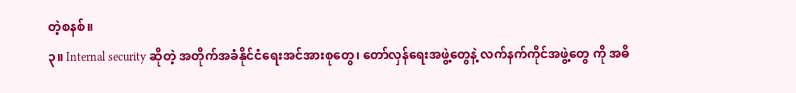တဲ့စနစ်။
၃။ Internal security ဆိုတဲ့ အတိုက်အခံနိုင်ငံရေးအင်အားစုတွေ၊ တော်လှန်ရေးအဖွဲ့တွေနဲ့ လက်နက်ကိုင်အဖွဲ့တွေ ကို အဓိ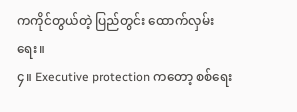ကကိုင်တွယ်တဲ့ ပြည်တွင်း ထောက်လှမ်းရေး။
၄။ Executive protection ကတော့ စစ်ရေး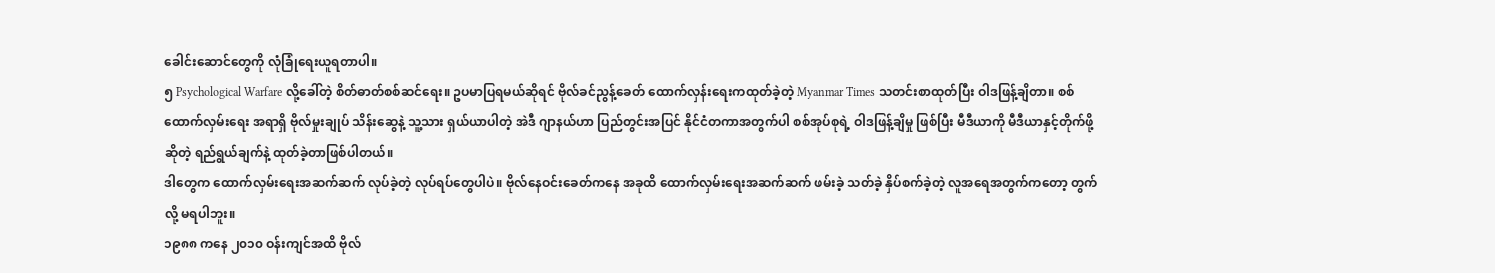ခေါင်းဆောင်တွေကို လုံခြုံရေးယူရတာပါ။
၅ Psychological Warfare လို့ခေါ်တဲ့ စိတ်ဓာတ်စစ်ဆင်ရေး။ ဥပမာပြရမယ်ဆိုရင် ဗိုလ်ခင်ညွန့်ခေတ် ထောက်လှန်းရေးကထုတ်ခဲ့တဲ့ Myanmar Times သတင်းစာထုတ်ပြီး ဝါဒဖြန့်ချိတာ။ စစ်ထောက်လှမ်းရေး အရာရှိ ဗိုလ်မှုးချုပ် သိန်းဆွေနဲ့ သူ့သား ရှယ်ယာပါတဲ့ အဲဒီ ဂျာနယ်ဟာ ပြည်တွင်းအပြင် နိုင်ငံတကာအတွက်ပါ စစ်အုပ်စုရဲ့ ဝါဒဖြန့်ချိမှု ဖြစ်ပြီး မီဒီယာကို မီဒီယာနှင့်တိုက်ဖို့ ဆိုတဲ့ ရည်ရွယ်ချက်နဲ့ ထုတ်ခဲ့တာဖြစ်ပါတယ်။
ဒါတွေက ထောက်လှမ်းရေးအဆက်ဆက် လုပ်ခဲ့တဲ့ လုပ်ရပ်တွေပါပဲ။ ဗိုလ်နေဝင်းခေတ်ကနေ အခုထိ ထောက်လှမ်းရေးအဆက်ဆက် ဖမ်းခဲ့ သတ်ခဲ့ နှိပ်စက်ခဲ့တဲ့ လူအရေအတွက်ကတော့ တွက်လို့ မရပါဘူး။
၁၉၈၈ ကနေ ၂၀၁၀ ဝန်းကျင်အထိ ဗိုလ်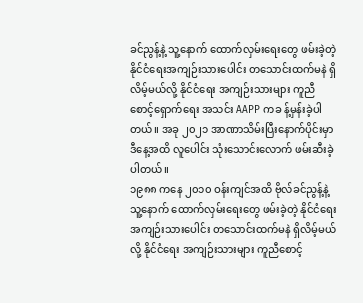ခင်ညွန့်နဲ့ သူ့နောက် ထောက်လှမ်းရေးတွေ ဖမ်းခဲ့တဲ့ နိုင်ငံရေးအကျဉ်းသားပေါင်း တသောင်းထက်မနဲ ရှိလိမ့်မယ်လို့ နိုင်ငံရေး အကျဉ်းသားများ ကူညီစောင့်ရှောက်ရေး အသင်း AAPP ကခ န့်မှန်းခဲ့ပါတယ်။ အခု ၂၀၂၁ အာဏာသိမ်းပြီးနောက်ပိုင်းမှာ ဒီနေ့အထိ လူပေါင်း သုံးသောင်းလောက် ဖမ်းဆီးခဲ့ပါတယ်။
၁၉၈၈ ကနေ ၂၀၁၀ ဝန်းကျင်အထိ ဗိုလ်ခင်ညွန့်နဲ့ သူ့နောက် ထောက်လှမ်းရေးတွေ ဖမ်းခဲ့တဲ့ နိုင်ငံရေးအကျဉ်းသားပေါင်း တသောင်းထက်မနဲ ရှိလိမ့်မယ်လို့ နိုင်ငံရေး အကျဉ်းသားများ ကူညီစောင့်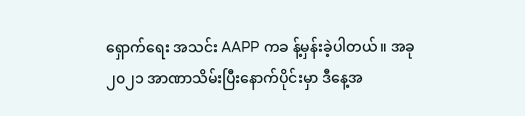ရှောက်ရေး အသင်း AAPP ကခ န့်မှန်းခဲ့ပါတယ်။ အခု ၂၀၂၁ အာဏာသိမ်းပြီးနောက်ပိုင်းမှာ ဒီနေ့အ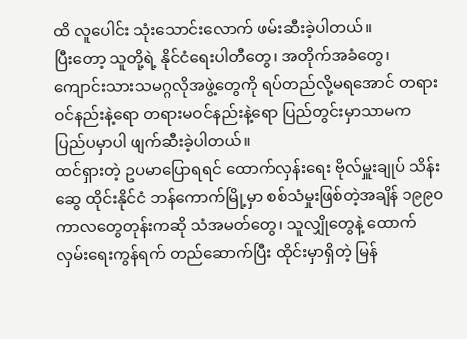ထိ လူပေါင်း သုံးသောင်းလောက် ဖမ်းဆီးခဲ့ပါတယ်။
ပြီးတော့ သူတို့ရဲ့ နိုင်ငံရေးပါတီတွေ၊ အတိုက်အခံတွေ၊ ကျောင်းသားသမဂ္ဂလိုအဖွဲ့တွေကို ရပ်တည်လို့မရအောင် တရားဝင်နည်းနဲ့ရော တရားမဝင်နည်းနဲ့ရော ပြည်တွင်းမှာသာမက ပြည်ပမှာပါ ဖျက်ဆီးခဲ့ပါတယ်။
ထင်ရှားတဲ့ ဥပမာပြောရရင် ထောက်လှန်းရေး ဗိုလ်မှူးချုပ် သိန်းဆွေ ထိုင်းနိုင်ငံ ဘန်ကောက်မြို့မှာ စစ်သံမှုးဖြစ်တဲ့အချိန် ၁၉၉၀ ကာလတွေတုန်းကဆို သံအမတ်တွေ၊ သူလျှိုတွေနဲ့ ထောက်လှမ်းရေးကွန်ရက် တည်ဆောက်ပြီး ထိုင်းမှာရှိတဲ့ မြန်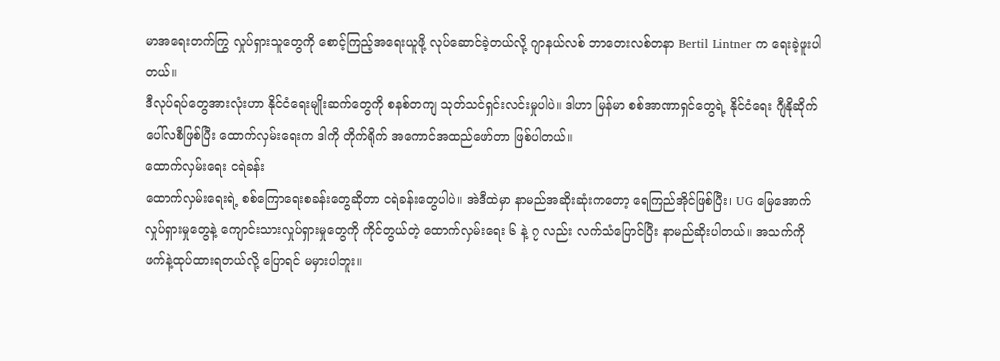မာအရေးတက်ကြွ လှုပ်ရှားသူတွေကို စောင့်ကြည့်အရေးယူဖို့ လုပ်ဆောင်ခဲ့တယ်လို့ ဂျာနယ်လစ် ဘာတေးလစ်တနာ Bertil Lintner က ရေးခဲ့ဖူးပါတယ်။
ဒီလုပ်ရပ်တွေအားလုံးဟာ နိုင်ငံရေးမျိုးဆက်တွေကို စနစ်တကျ သုတ်သင်ရှင်းလင်းမှုပါပဲ။ ဒါဟာ မြန်မာ စစ်အာဏာရှင်တွေရဲ့ နိုင်ငံရေး ဂျီနိုဆိုက် ပေါ်လစီဖြစ်ပြီး ထောက်လှမ်းရေးက ဒါကို တိုက်ရိုက် အကောင်အထည်ဖော်တာ ဖြစ်ပါတယ်။
ထောက်လှမ်းရေး ငရဲခန်း
ထောက်လှမ်းရေးရဲ့ စစ်ကြောရေးစခန်းတွေဆိုတာ ငရဲခန်းတွေပါပဲ။ အဲဒီထဲမှာ နာမည်အဆိုးဆုံးကတော့ ရေကြည်အိုင်ဖြစ်ပြီး၊ UG မြေအောက်လှုပ်ရှားမှုတွေနဲ့ ကျောင်းသားလှုပ်ရှားမှုတွေကို ကိုင်တွယ်တဲ့ ထောက်လှမ်းရေး ၆ နဲ့ ၇ လည်း လက်သံပြောင်ပြီး နာမည်ဆိုးပါတယ်။ အသက်ကို ဖက်နဲ့ထုပ်ထားရတယ်လို့ ပြောရင် မမှားပါဘူး။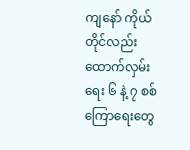ကျနော် ကိုယ်တိုင်လည်း ထောက်လှမ်းရေး ၆ နဲ့ ၇ စစ်ကြောရေးတွေ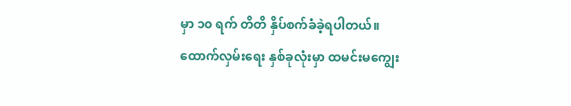မှာ ၁၀ ရက် တိတိ နှိပ်စက်ခံခဲ့ရပါတယ်။ ထောက်လှမ်းရေး နှစ်ခုလုံးမှာ ထမင်းမကျွေး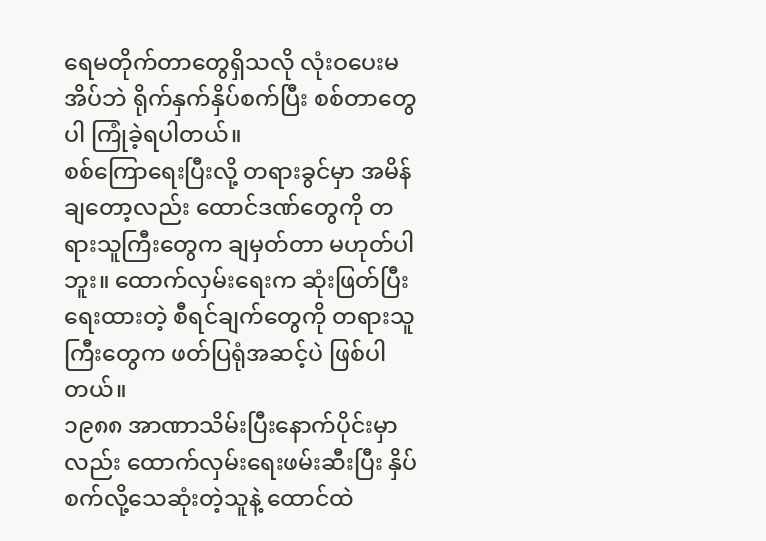ရေမတိုက်တာတွေရှိသလို လုံးဝပေးမအိပ်ဘဲ ရိုက်နှက်နှိပ်စက်ပြီး စစ်တာတွေပါ ကြုံခဲ့ရပါတယ်။
စစ်ကြောရေးပြီးလို့ တရားခွင်မှာ အမိန်ချတော့လည်း ထောင်ဒဏ်တွေကို တရားသူကြီးတွေက ချမှတ်တာ မဟုတ်ပါဘူး။ ထောက်လှမ်းရေးက ဆုံးဖြတ်ပြီး ရေးထားတဲ့ စီရင်ချက်တွေကို တရားသူကြီးတွေက ဖတ်ပြရုံအဆင့်ပဲ ဖြစ်ပါတယ်။
၁၉၈၈ အာဏာသိမ်းပြီးနောက်ပိုင်းမှာလည်း ထောက်လှမ်းရေးဖမ်းဆီးပြီး နှိပ်စက်လို့သေဆုံးတဲ့သူနဲ့ ထောင်ထဲ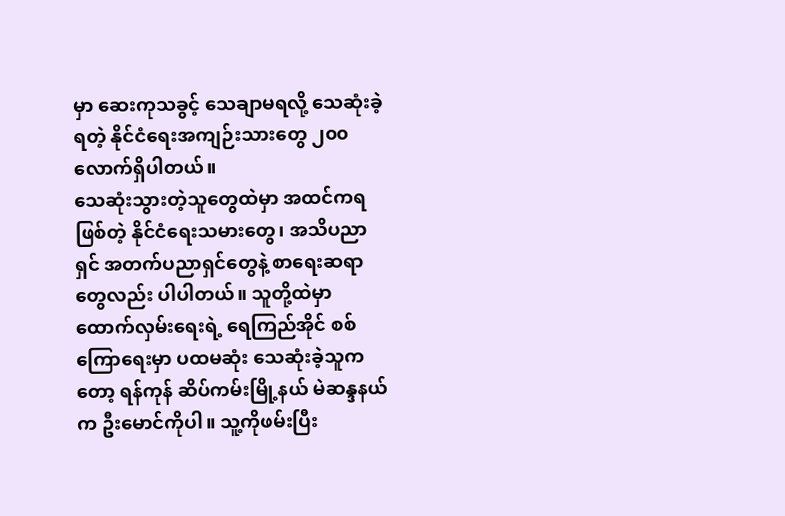မှာ ဆေးကုသခွင့် သေချာမရလို့ သေဆုံးခဲ့ရတဲ့ နိုင်ငံရေးအကျဉ်းသားတွေ ၂၀၀ လောက်ရှိပါတယ်။
သေဆုံးသွားတဲ့သူတွေထဲမှာ အထင်ကရဖြစ်တဲ့ နိုင်ငံရေးသမားတွေ၊ အသိပညာရှင် အတက်ပညာရှင်တွေနဲ့ စာရေးဆရာတွေလည်း ပါပါတယ်။ သူတို့ထဲမှာ ထောက်လှမ်းရေးရဲ့ ရေကြည်အိုင် စစ်ကြောရေးမှာ ပထမဆုံး သေဆုံးခဲ့သူကတော့ ရန်ကုန် ဆိပ်ကမ်းမြို့နယ် မဲဆန္ဒနယ်က ဦးမောင်ကိုပါ။ သူ့ကိုဖမ်းပြီး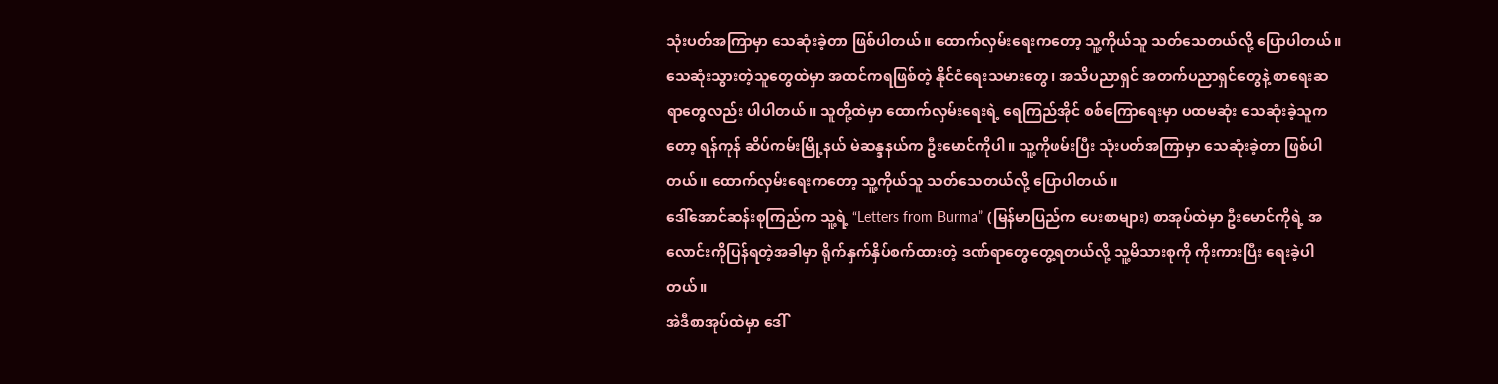သုံးပတ်အကြာမှာ သေဆုံးခဲ့တာ ဖြစ်ပါတယ်။ ထောက်လှမ်းရေးကတော့ သူ့ကိုယ်သူ သတ်သေတယ်လို့ ပြောပါတယ်။
သေဆုံးသွားတဲ့သူတွေထဲမှာ အထင်ကရဖြစ်တဲ့ နိုင်ငံရေးသမားတွေ၊ အသိပညာရှင် အတက်ပညာရှင်တွေနဲ့ စာရေးဆရာတွေလည်း ပါပါတယ်။ သူတို့ထဲမှာ ထောက်လှမ်းရေးရဲ့ ရေကြည်အိုင် စစ်ကြောရေးမှာ ပထမဆုံး သေဆုံးခဲ့သူကတော့ ရန်ကုန် ဆိပ်ကမ်းမြို့နယ် မဲဆန္ဒနယ်က ဦးမောင်ကိုပါ။ သူ့ကိုဖမ်းပြီး သုံးပတ်အကြာမှာ သေဆုံးခဲ့တာ ဖြစ်ပါတယ်။ ထောက်လှမ်းရေးကတော့ သူ့ကိုယ်သူ သတ်သေတယ်လို့ ပြောပါတယ်။
ဒေါ်အောင်ဆန်းစုကြည်က သူ့ရဲ့ “Letters from Burma” (မြန်မာပြည်က ပေးစာများ) စာအုပ်ထဲမှာ ဦးမောင်ကိုရဲ့ အလောင်းကိုပြန်ရတဲ့အခါမှာ ရိုက်နှက်နှိပ်စက်ထားတဲ့ ဒဏ်ရာတွေတွေ့ရတယ်လို့ သူ့မိသားစုကို ကိုးကားပြီး ရေးခဲ့ပါတယ်။
အဲဒီစာအုပ်ထဲမှာ ဒေါ်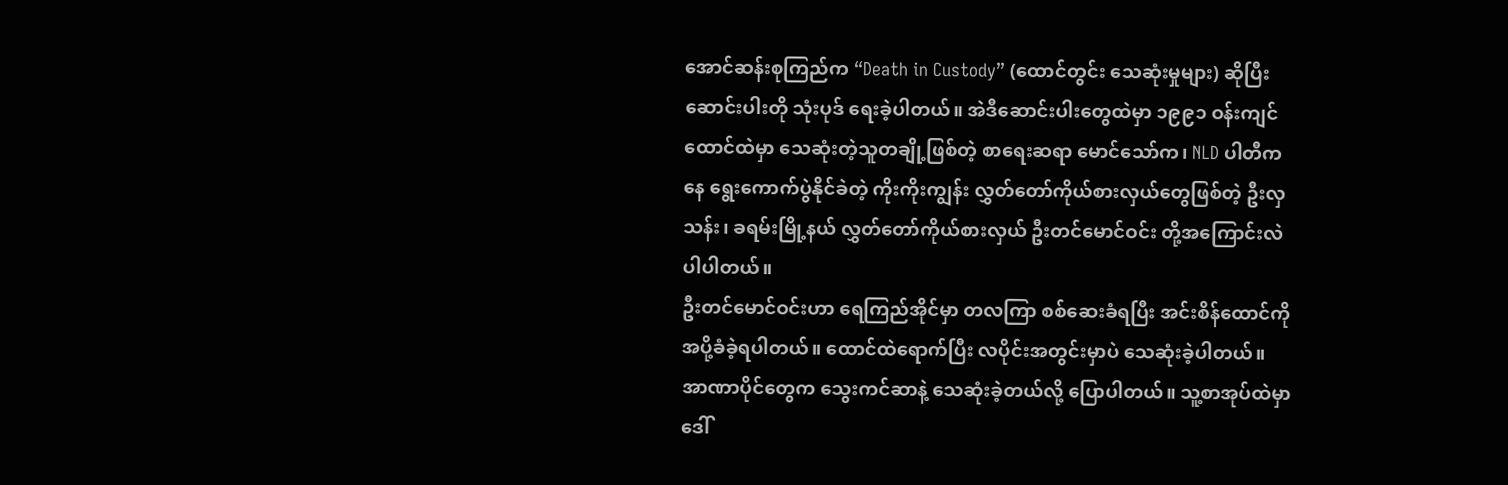အောင်ဆန်းစုကြည်က “Death in Custody” (ထောင်တွင်း သေဆုံးမှုများ) ဆိုပြီး ဆောင်းပါးတို သုံးပုဒ် ရေးခဲ့ပါတယ်။ အဲဒီဆောင်းပါးတွေထဲမှာ ၁၉၉၁ ဝန်းကျင် ထောင်ထဲမှာ သေဆုံးတဲ့သူတချို့ဖြစ်တဲ့ စာရေးဆရာ မောင်သော်က၊ NLD ပါတီကနေ ရွေးကောက်ပွဲနိုင်ခဲတဲ့ ကိုးကိုးကျွန်း လွှတ်တော်ကိုယ်စားလှယ်တွေဖြစ်တဲ့ ဦးလှသန်း၊ ခရမ်းမြို့နယ် လွှတ်တော်ကိုယ်စားလှယ် ဦးတင်မောင်ဝင်း တို့အကြောင်းလဲ ပါပါတယ်။
ဦးတင်မောင်ဝင်းဟာ ရေကြည်အိုင်မှာ တလကြာ စစ်ဆေးခံရပြီး အင်းစိန်ထောင်ကို အပို့ခံခဲ့ရပါတယ်။ ထောင်ထဲရောက်ပြီး လပိုင်းအတွင်းမှာပဲ သေဆုံးခဲ့ပါတယ်။ အာဏာပိုင်တွေက သွေးကင်ဆာနဲ့ သေဆုံးခဲ့တယ်လို့ ပြောပါတယ်။ သူ့စာအုပ်ထဲမှာ ဒေါ်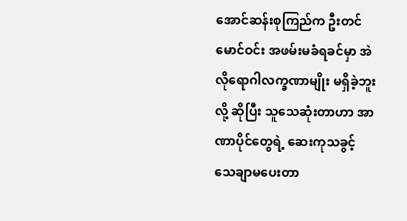အောင်ဆန်းစုကြည်က ဦးတင်မောင်ဝင်း အဖမ်းမခံရခင်မှာ အဲလိုရောဂါလက္ခဏာမျိုး မရှိခဲ့ဘူးလို့ ဆိုပြီး သူသေဆုံးတာဟာ အာဏာပိုင်တွေရဲ့ ဆေးကုသခွင့် သေချာမပေးတာ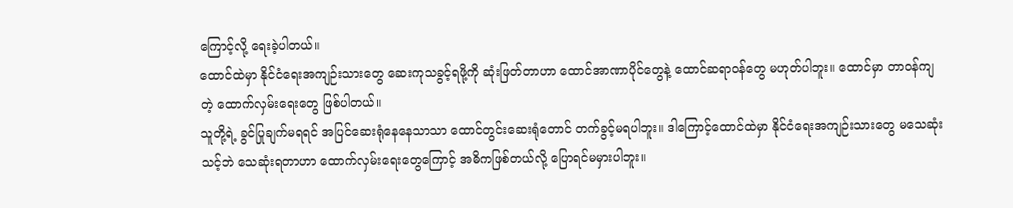ကြောင့်လို့ ရေးခဲ့ပါတယ်။
ထောင်ထဲမှာ နိုင်ငံရေးအကျဉ်းသားတွေ ဆေးကုသခွင့်ရဖို့ကို ဆုံးဖြတ်တာဟာ ထောင်အာဏာပိုင်တွေနဲ့ ထောင်ဆရာဝန်တွေ မဟုတ်ပါဘူး။ ထောင်မှာ တာဝန်ကျတဲ့ ထောက်လှမ်းရေးတွေ ဖြစ်ပါတယ်။
သူတို့ရဲ့ ခွင်ပြုချက်မရရင် အပြင်ဆေးရုံနေနေသာသာ ထောင်တွင်းဆေးရုံတောင် တက်ခွင့်မရပါဘူး။ ဒါကြောင့်ထောင်ထဲမှာ နိုင်ငံရေးအကျဉ်းသားတွေ မသေဆုံးသင့်ဘဲ သေဆုံးရတာဟာ ထောက်လှမ်းရေးတွေကြောင့် အဓိကဖြစ်တယ်လို့ ပြောရင်မမှားပါဘူး။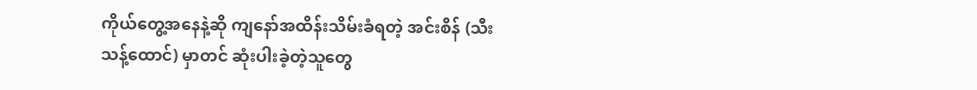ကိုယ်တွေ့အနေနဲ့ဆို ကျနော်အထိန်းသိမ်းခံရတဲ့ အင်းစိန် (သီးသန့်ထောင်) မှာတင် ဆုံးပါးခဲ့တဲ့သူတွေ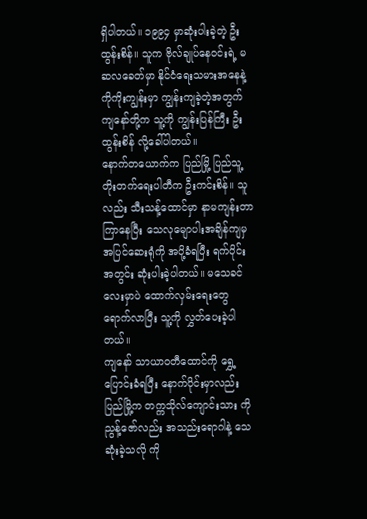ရှိပါတယ်။ ၁၉၉၄ မှာဆုံးပါးခဲ့တဲ့ ဦးထွန်းစိန်။ သူက ဗိုလ်ချုပ်နေဝင်းရဲ့ မဆလခေတ်မှာ နိုင်ငံရေးသမားအနေနဲ့ ကိုကိုးကျွန်းမှာ ကျွန်းကျခဲ့တဲ့အတွက် ကျနော်တို့က သူ့ကို ကျွန်းပြန်ကြီး ဦးထွန်းစိန် လို့ခေါ်ပါတယ်။
နောက်တယောက်က ပြည်မြို့ ပြည်သူ့တိုးတက်ရေးပါတီက ဦးကင်းစိန်။ သူလည်း သီးသန့်ထောင်မှာ နာမကျန်းတာ ကြာနေပြီး သေလုမျောပါးအချိန်ကျမှ အပြင်ဆေးရုံကို အပို့ခံရပြီး ရက်ပိုင်းအတွင်း ဆုံးပါးခဲ့ပါတယ်။ မသေခင်လေးမှာပဲ ထောက်လှမ်းရေးတွေရောက်လာပြီး သူ့ကို လွှတ်ပေးခဲ့ပါတယ်။
ကျနော် သာယာဝတီထောင်ကို ရွှေ့ပြောင်းခံရပြီး နောက်ပိုင်းမှာလည်း ပြည်မြို့က တက္ကသိုလ်ကျောင်းသား ကိုညွန့်ဇော်လည်း အသည်းရောဂါနဲ့ သေဆုံးခဲ့သလို ကို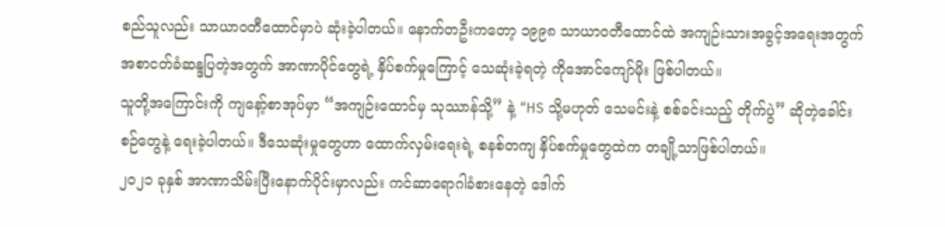စည်သူလည်း သာယာဝတီထောင်မှာပဲ ဆုံးခဲ့ပါတယ်။ နောက်တဦးကတော့ ၁၉၉၈ သာယာဝတီထောင်ထဲ အကျဉ်းသားအခွင့်အရေးအတွက် အစာငတ်ခံဆန္ဒပြတဲ့အတွက် အာဏာပိုင်တွေရဲ့ နှိပ်စက်မှုကြောင့် သေဆုံးခဲ့ရတဲ့ ကိုအောင်ကျော်မိုး ဖြစ်ပါတယ်။
သူတို့အကြောင်းကို ကျနော့်စာအုပ်မှာ “အကျဉ်းထောင်မှ သုဿာန်သို့” နဲ့ “HS သို့မဟုတ် သေမင်းနဲ့ စစ်ခင်းသည့် တိုက်ပွဲ” ဆိုတဲ့ခေါင်းစဉ်တွေနဲ့ ရေးခဲ့ပါတယ်။ ဒီသေဆုံးမှုတွေဟာ ထောက်လှမ်းရေးရဲ့ စနစ်တကျ နှိပ်စက်မှုတွေထဲက တချို့သာဖြစ်ပါတယ်။
၂၀၂၁ ခုနှစ် အာဏာသိမ်းပြီးနောက်ပိုင်းမှာလည်း ကင်ဆာရောဂါခံစားနေတဲ့ ဒေါက်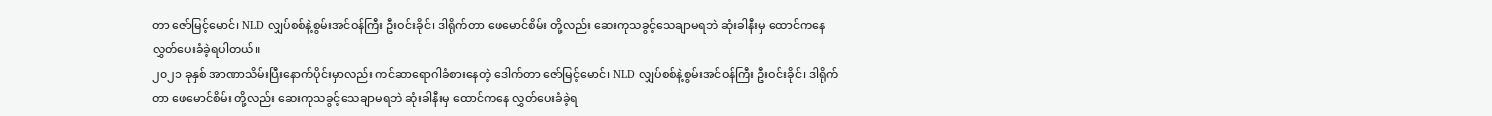တာ ဇော်မြင့်မောင်၊ NLD လျှပ်စစ်နဲ့စွမ်းအင်ဝန်ကြီး ဦးဝင်းခိုင်၊ ဒါရိုက်တာ ဖေမောင်စိမ်း တို့လည်း ဆေးကုသခွင့်သေချာမရဘဲ ဆုံးခါနီးမှ ထောင်ကနေ လွှတ်ပေးခံခဲ့ရပါတယ်။
၂၀၂၁ ခုနှစ် အာဏာသိမ်းပြီးနောက်ပိုင်းမှာလည်း ကင်ဆာရောဂါခံစားနေတဲ့ ဒေါက်တာ ဇော်မြင့်မောင်၊ NLD လျှပ်စစ်နဲ့စွမ်းအင်ဝန်ကြီး ဦးဝင်းခိုင်၊ ဒါရိုက်တာ ဖေမောင်စိမ်း တို့လည်း ဆေးကုသခွင့်သေချာမရဘဲ ဆုံးခါနီးမှ ထောင်ကနေ လွှတ်ပေးခံခဲ့ရ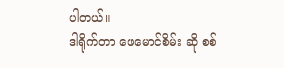ပါတယ်။
ဒါရိုက်တာ ဖေမောင်စိမ်း ဆို စစ်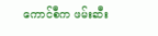ကောင်စီက ဖမ်းဆီး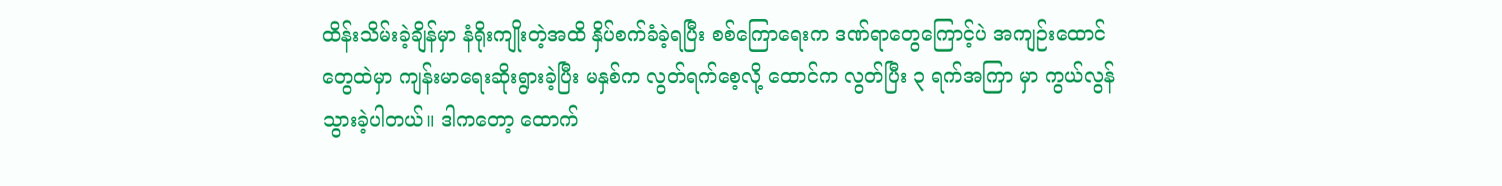ထိန်းသိမ်းခဲ့ချိန်မှာ နံရိုးကျိုးတဲ့အထိ နှိပ်စက်ခံခဲ့ရပြီး စစ်ကြောရေးက ဒဏ်ရာတွေကြောင့်ပဲ အကျဉ်းထောင်တွေထဲမှာ ကျန်းမာရေးဆိုးရွားခဲ့ပြီး မနှစ်က လွတ်ရက်စေ့လို့ ထောင်က လွတ်ပြီး ၃ ရက်အကြာ မှာ ကွယ်လွန်သွားခဲ့ပါတယ်။ ဒါကတော့ ထောက်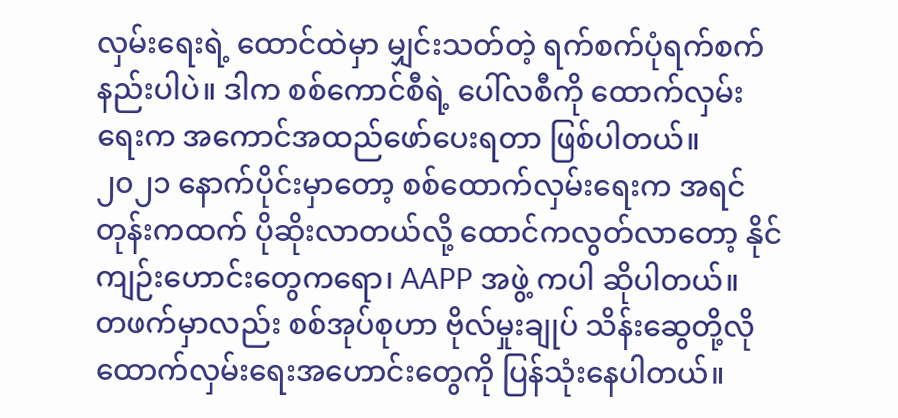လှမ်းရေးရဲ့ ထောင်ထဲမှာ မျှင်းသတ်တဲ့ ရက်စက်ပုံရက်စက်နည်းပါပဲ။ ဒါက စစ်ကောင်စီရဲ့ ပေါ်လစီကို ထောက်လှမ်းရေးက အကောင်အထည်ဖော်ပေးရတာ ဖြစ်ပါတယ်။
၂၀၂၁ နောက်ပိုင်းမှာတော့ စစ်ထောက်လှမ်းရေးက အရင်တုန်းကထက် ပိုဆိုးလာတယ်လို့ ထောင်ကလွတ်လာတော့ နိုင်ကျဉ်းဟောင်းတွေကရော၊ AAPP အဖွဲ့ ကပါ ဆိုပါတယ်။
တဖက်မှာလည်း စစ်အုပ်စုဟာ ဗိုလ်မှုးချုပ် သိန်းဆွေတို့လို ထောက်လှမ်းရေးအဟောင်းတွေကို ပြန်သုံးနေပါတယ်။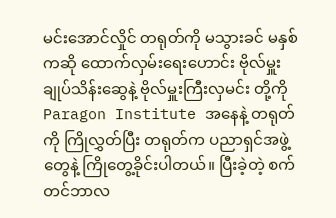မင်းအောင်လှိုင် တရုတ်ကို မသွားခင် မနှစ်ကဆို ထောက်လှမ်းရေးဟောင်း ဗိုလ်မှူးချုပ်သိန်းဆွေနဲ့ ဗိုလ်မှူးကြီးလှမင်း တို့ကို Paragon Institute အနေနဲ့ တရုတ်ကို ကြိုလွှတ်ပြီး တရုတ်က ပညာရှင်အဖွဲ့တွေနဲ့ ကြိုတွေ့ခိုင်းပါတယ်။ ပြီးခဲ့တဲ့ စက်တင်ဘာလ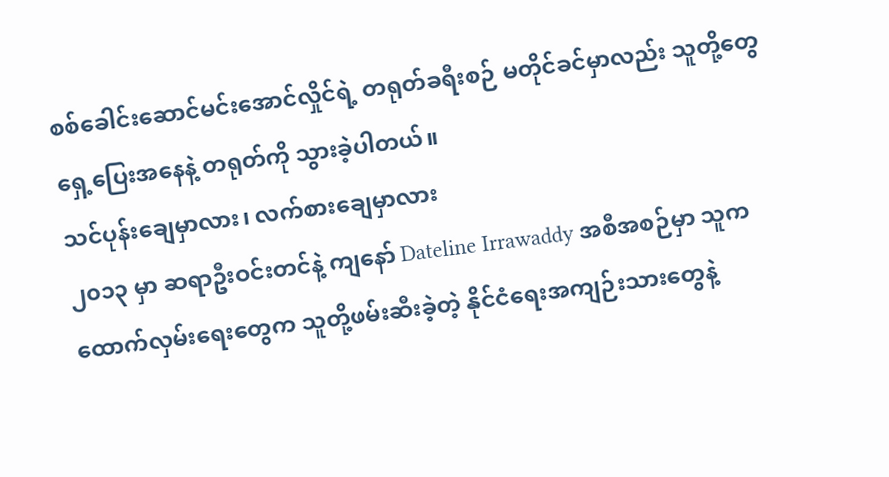စစ်ခေါင်းဆောင်မင်းအောင်လှိုင်ရဲ့ တရုတ်ခရီးစဉ် မတိုင်ခင်မှာလည်း သူတို့တွေရှေ့ပြေးအနေနဲ့ တရုတ်ကို သွားခဲ့ပါတယ်။
သင်ပုန်းချေမှာလား၊ လက်စားချေမှာလား
၂၀၁၃ မှာ ဆရာဦးဝင်းတင်နဲ့ ကျနော် Dateline Irrawaddy အစီအစဉ်မှာ သူက ထောက်လှမ်းရေးတွေက သူတို့ဖမ်းဆီးခဲ့တဲ့ နိုင်ငံရေးအကျဉ်းသားတွေနဲ့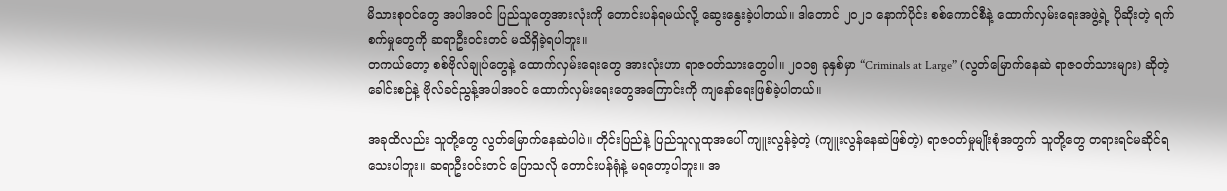မိသားစုဝင်တွေ အပါအဝင် ပြည်သူတွေအားလုံးကို တောင်းပန်ရမယ်လို့ ဆွေးနွေးခဲ့ပါတယ်။ ဒါတောင် ၂၀၂၁ နောက်ပိုင်း စစ်ကောင်စီနဲ့ ထောက်လှမ်းရေးအဖွဲ့ရဲ့ ပိုဆိုးတဲ့ ရက်စက်မှုတွေကို ဆရာဦးဝင်းတင် မသိရှိခဲ့ရပါဘူး။
တကယ်တော့ စစ်ဗိုလ်ချုပ်တွေနဲ့ ထောက်လှမ်းရေးတွေ အားလုံးဟာ ရာဇဝတ်သားတွေပါ။ ၂၀၁၅ ခုနှစ်မှာ “Criminals at Large” (လွတ်မြောက်နေဆဲ ရာဇဝတ်သားများ) ဆိုတဲ့ခေါင်းစဉ်နဲ့ ဗိုလ်ခင်ညွန့်အပါအဝင် ထောက်လှမ်းရေးတွေအကြောင်းကို ကျနော်ရေးဖြစ်ခဲ့ပါတယ်။

အခုထိလည်း သူတို့တွေ လွတ်မြောက်နေဆဲပါပဲ။ တိုင်းပြည်နဲ့ ပြည်သူလူထုအပေါ် ကျူးလွန်ခဲ့တဲ့ (ကျူးလွန်နေဆဲဖြစ်တဲ့) ရာဇဝတ်မှုမျိုးစုံအတွက် သူတို့တွေ တရားရင်မဆိုင်ရသေးပါဘူး။ ဆရာဦးဝင်းတင် ပြောသလို တောင်းပန်ရုံနဲ့ မရတော့ပါဘူး။ အ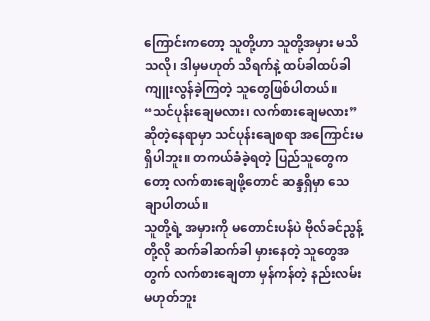ကြောင်းကတော့ သူတို့ဟာ သူတို့အမှား မသိသလို၊ ဒါမှမဟုတ် သိရက်နဲ့ ထပ်ခါထပ်ခါ ကျူးလွန်ခဲ့ကြတဲ့ သူတွေဖြစ်ပါတယ်။
“သင်ပုန်းချေမလား၊ လက်စားချေမလား” ဆိုတဲ့နေရာမှာ သင်ပုန်းချေစရာ အကြောင်းမရှိပါဘူး။ တကယ်ခံခဲ့ရတဲ့ ပြည်သူတွေကတော့ လက်စားချေဖို့တောင် ဆန္ဒရှိမှာ သေချာပါတယ်။
သူတို့ရဲ့ အမှားကို မတောင်းပန်ပဲ ဗိုလ်ခင်ညွန့်တို့လို ဆက်ခါဆက်ခါ မှားနေတဲ့ သူတွေအတွက် လက်စားချေတာ မှန်ကန်တဲ့ နည်းလမ်းမဟုတ်ဘူး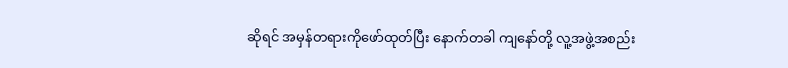ဆိုရင် အမှန်တရားကိုဖော်ထုတ်ပြီး နောက်တခါ ကျနော်တို့ လူ့အဖွဲ့အစည်း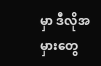မှာ ဒီလိုအမှားတွေ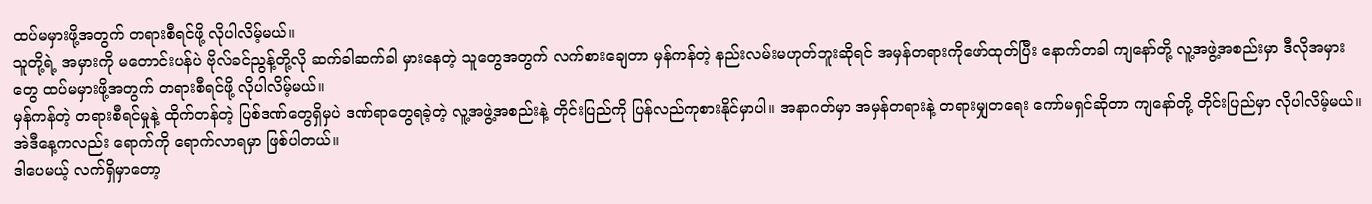ထပ်မမှားဖို့အတွက် တရားစီရင်ဖို့ လိုပါလိမ့်မယ်။
သူတို့ရဲ့ အမှားကို မတောင်းပန်ပဲ ဗိုလ်ခင်ညွန့်တို့လို ဆက်ခါဆက်ခါ မှားနေတဲ့ သူတွေအတွက် လက်စားချေတာ မှန်ကန်တဲ့ နည်းလမ်းမဟုတ်ဘူးဆိုရင် အမှန်တရားကိုဖော်ထုတ်ပြီး နောက်တခါ ကျနော်တို့ လူ့အဖွဲ့အစည်းမှာ ဒီလိုအမှားတွေ ထပ်မမှားဖို့အတွက် တရားစီရင်ဖို့ လိုပါလိမ့်မယ်။
မှန်ကန်တဲ့ တရားစီရင်မှုနဲ့ ထိုက်တန်တဲ့ ပြစ်ဒဏ်တွေရှိမှပဲ ဒဏ်ရာတွေရခဲ့တဲ့ လူ့အဖွဲ့အစည်းနဲ့ တိုင်းပြည်ကို ပြန်လည်ကုစားနိုင်မှာပါ။ အနာဂတ်မှာ အမှန်တရားနဲ့ တရားမျှတရေး ကော်မရှင်ဆိုတာ ကျနော်တို့ တိုင်းပြည်မှာ လိုပါလိမ့်မယ်။ အဲဒီနေ့ကလည်း ရောက်ကို ရောက်လာရမှာ ဖြစ်ပါတယ်။
ဒါပေမယ့် လက်ရှိမှာတော့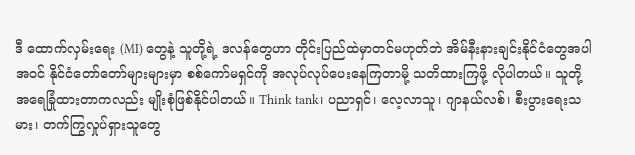ဒီ ထောက်လှမ်းရေး (MI) တွေနဲ့ သူတို့ရဲ့ ဒလန်တွေဟာ တိုင်းပြည်ထဲမှာတင်မဟုတ်ဘဲ အိမ်နီးနားချင်းနိုင်ငံတွေအပါအဝင် နိုင်ငံတော်တော်များများမှာ စစ်ကော်မရှင်ကို အလုပ်လုပ်ပေးနေကြတာမို့ သတိထားကြဖို့ လိုပါတယ်။ သူတို့အရေခြုံထားတာကလည်း မျိုးစုံဖြစ်နိုင်ပါတယ်။ Think tank၊ ပညာရှင်၊ လေ့လာသူ၊ ဂျာနယ်လစ်၊ စီးပွားရေးသမား၊ တက်ကြွလှုပ်ရှားသူတွေ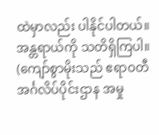ထဲမှာလည်း ပါနိုင်ပါတယ်။ အန္တရာယ်ကို သတိရှိကြပါ။
(ကျော်စွာမိုးသည် ဧရာဝတီ အင်္ဂလိပ်ပိုင်းဌာန အမှု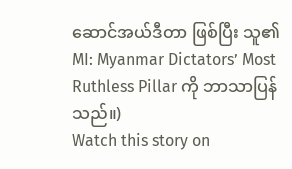ဆောင်အယ်ဒီတာ ဖြစ်ပြီး သူ၏ MI: Myanmar Dictators’ Most Ruthless Pillar ကို ဘာသာပြန်သည်။)
Watch this story on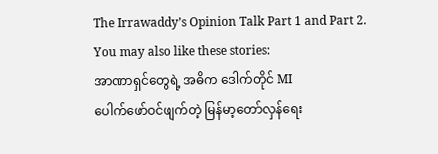The Irrawaddy’s Opinion Talk Part 1 and Part 2.
You may also like these stories:
အာဏာရှင်တွေရဲ့ အဓိက ဒေါက်တိုင် MI
ပေါက်ဖော်ဝင်ဖျက်တဲ့ မြန်မာ့တော်လှန်ရေး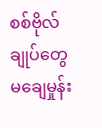စစ်ဗိုလ်ချုပ်တွေ မချေမှုန်း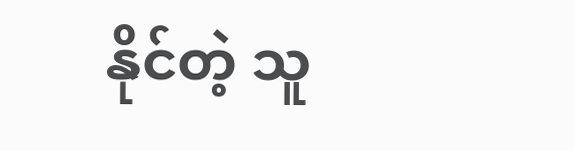နိုင်တဲ့ သူ